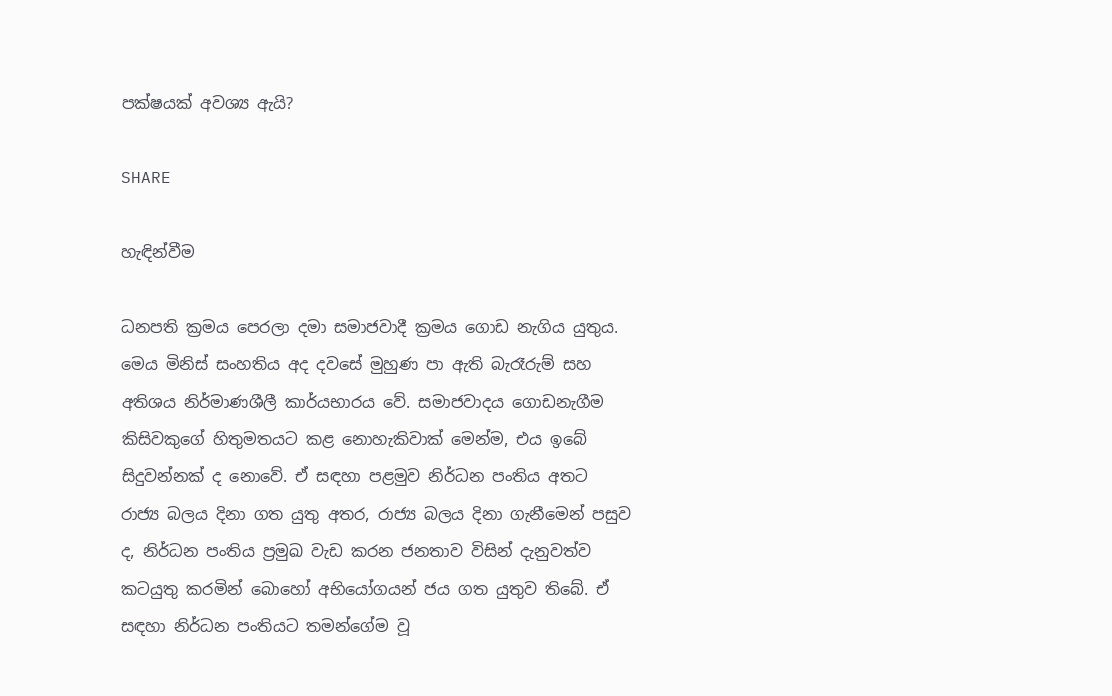පක්ෂයක් අවශ්‍ය ඇයි?

SHARE

හැඳින්වීම

ධනපති ක්‍රමය පෙරලා දමා සමාජවාදී ක්‍රමය ගොඩ නැගිය යුතුය. මෙය මිනිස් සංහතිය අද දවසේ මුහුණ පා ඇති බැරෑරුම් සහ අතිශය නිර්මාණශීලී කාර්යභාරය වේ. සමාජවාදය ගොඩනැගීම කිසිවකුගේ හිතුමතයට කළ නොහැකිවාක් මෙන්ම, එය ඉබේ සිදුවන්නක් ද නොවේ. ඒ සඳහා පළමුව නිර්ධන පංතිය අතට රාජ්‍ය බලය දිනා ගත යුතු අතර, රාජ්‍ය බලය දිනා ගැනීමෙන් පසුව ද, නිර්ධන පංතිය ප්‍රමුඛ වැඩ කරන ජනතාව විසින් දැනුවත්ව කටයුතු කරමින් බොහෝ අභියෝගයන් ජය ගත යුතුව තිබේ. ඒ සඳහා නිර්ධන පංතියට තමන්ගේම වූ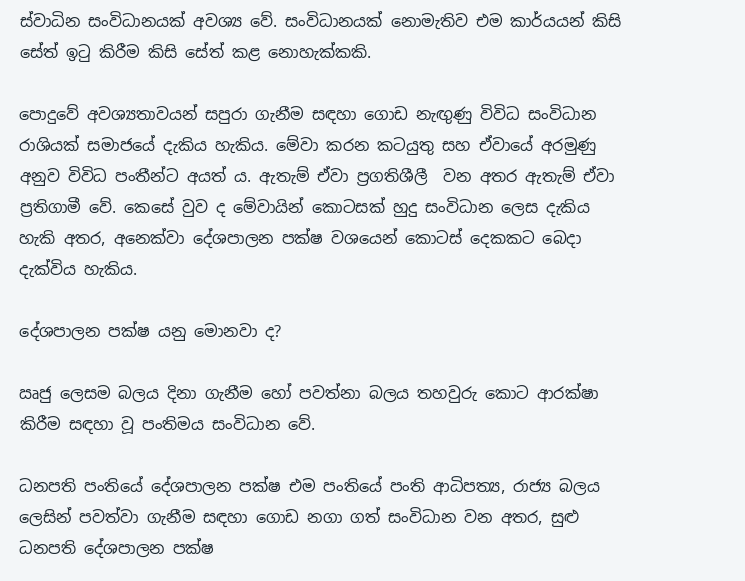ස්වාධින සංවිධානයක් අවශ්‍ය වේ. සංවිධානයක් නොමැතිව එම කාර්යයන් කිසි සේත් ඉටු කිරීම කිසි සේත් කළ නොහැක්කකි.

පොදුවේ අවශ්‍යතාවයන් සපුරා ගැනීම සඳහා ගොඩ නැඟුණු විවිධ සංවිධාන රාශියක් සමාජයේ දැකිය හැකිය. මේවා කරන කටයුතු සහ ඒවායේ අරමුණු අනුව විවිධ පංතීන්ට අයත් ය. ඇතැම් ඒවා ප්‍රගතිශීලී  වන අතර ඇතැම් ඒවා ප්‍රතිගාමී වේ. කෙසේ වුව ද මේවායින් කොටසක් හුදු සංවිධාන ලෙස දැකිය හැකි අතර, අනෙක්වා දේශපාලන පක්ෂ වශයෙන් කොටස් දෙකකට බෙදා දැක්විය හැකිය.

දේශපාලන පක්ෂ යනු මොනවා ද?

ඍජු ලෙසම බලය දිනා ගැනීම හෝ පවත්නා බලය තහවුරු කොට ආරක්ෂා කිරීම සඳහා වූ පංතිමය සංවිධාන වේ.

ධනපති පංතියේ දේශපාලන පක්ෂ එම පංතියේ පංති ආධිපත්‍ය, රාජ්‍ය බලය ලෙසින් පවත්වා ගැනීම සඳහා ගොඩ නගා ගත් සංවිධාන වන අතර, සුළු ධනපති දේශපාලන පක්ෂ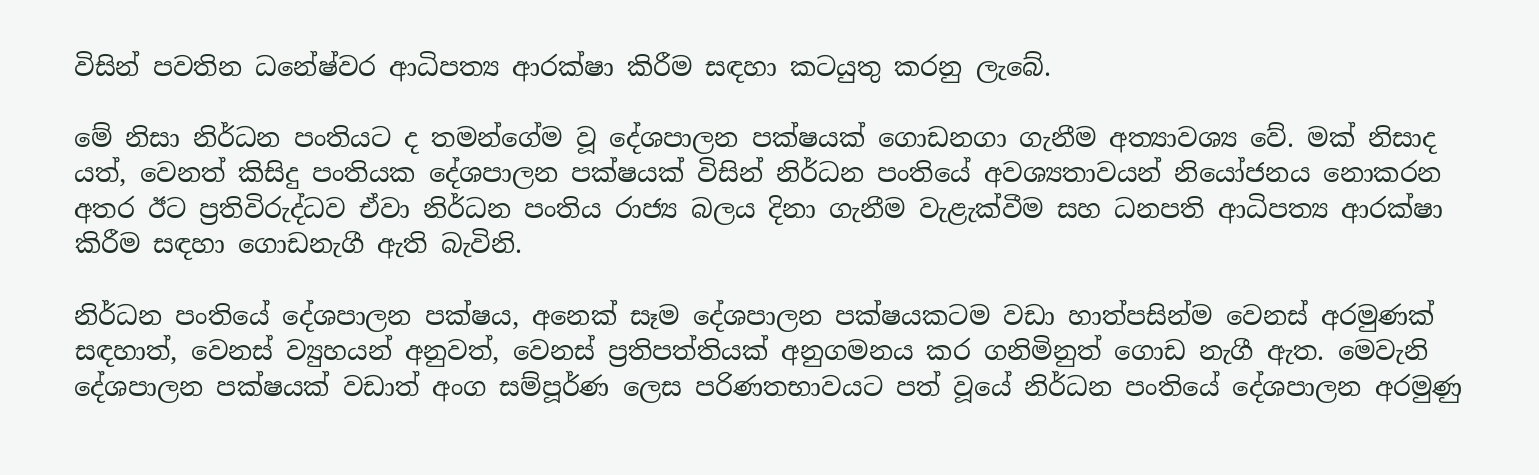විසින් පවතින ධනේෂ්වර ආධිපත්‍ය ආරක්ෂා කිරීම සඳහා කටයුතු කරනු ලැබේ.

මේ නිසා නිර්ධන පංතියට ද තමන්ගේම වූ දේශපාලන පක්ෂයක් ගොඩනගා ගැනීම අත්‍යාවශ්‍ය වේ. මක් නිසාද යත්, වෙනත් කිසිදු පංතියක දේශපාලන පක්ෂයක් විසින් නිර්ධන පංතියේ අවශ්‍යතාවයන් නියෝජනය නොකරන අතර ඊට ප්‍රතිවිරුද්ධව ඒවා නිර්ධන පංතිය රාජ්‍ය බලය දිනා ගැනීම වැළැක්වීම සහ ධනපති ආධිපත්‍ය ආරක්ෂා කිරීම සඳහා ගොඩනැගී ඇති බැවිනි.

නිර්ධන පංතියේ දේශපාලන පක්ෂය, අනෙක් සෑම දේශපාලන පක්ෂයකටම වඩා හාත්පසින්ම වෙනස් අරමුණක් සඳහාත්, වෙනස් ව්‍යුහයන් අනුවත්, වෙනස් ප්‍රතිපත්තියක් අනුගමනය කර ගනිමිනුත් ගොඩ නැගී ඇත. මෙවැනි දේශපාලන පක්ෂයක් වඩාත් අංග සම්පූර්ණ ලෙස පරිණතභාවයට පත් වූයේ නිර්ධන පංතියේ දේශපාලන අරමුණු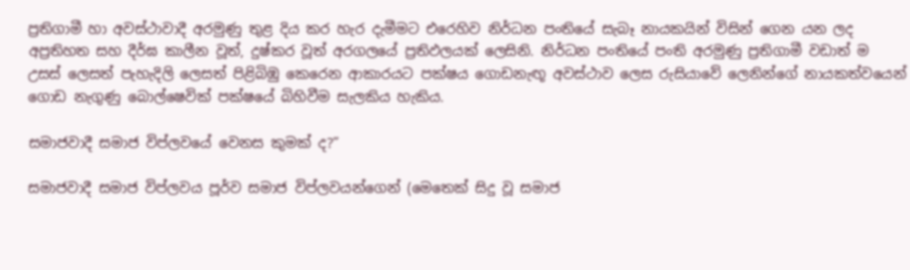ප්‍රතිගාමී හා අවස්ථාවාදී අරමුණු තුළ දිය කර හැර දැමීමට එරෙහිව නිර්ධන පංතියේ සැබෑ නායකයින් විසින් ගෙන යන ලද අප්‍රතිහත සහ දීර්ඝ කාලීන වූත්, දුෂ්කර වූත් අරගලයේ ප්‍රතිඵලයක් ලෙසිනි. නිර්ධන පංතියේ පංති අරමුණු ප්‍රතිගාමී වඩාත් ම උසස් ලෙසත් පැහැදිලි ලෙසත් පිළිබිඹු කෙරෙන ආකාරයට පක්ෂය ගොඩනැඟූ අවස්ථාව ලෙස රුසියාවේ ලෙනින්ගේ නායකත්වයෙන් ගොඩ නැගුණු බොල්ෂෙවික් පක්ෂයේ බිහිවීම සැලකිය හැකිය.

සමාජවාදී සමාජ විප්ලවයේ වෙනස කුමක් ද?”

සමාජවාදී සමාජ විප්ලවය පූර්ව සමාජ විප්ලවයන්ගෙන් (මෙතෙක් සිදු වූ සමාජ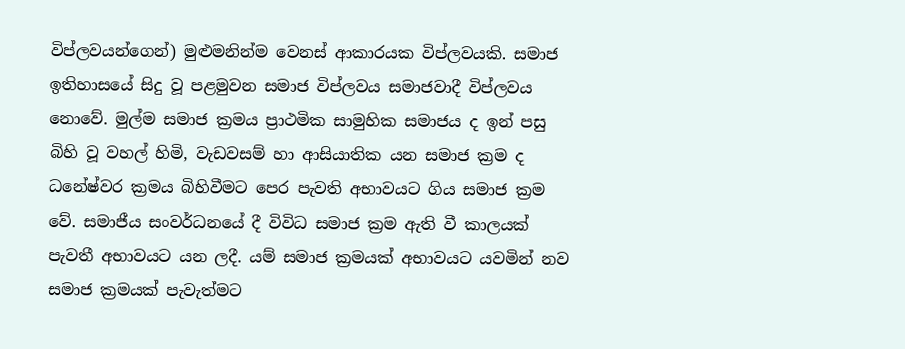විප්ලවයන්ගෙන්) මුළුමනින්ම වෙනස් ආකාරයක විප්ලවයකි. සමාජ ඉතිහාසයේ සිදු වූ පළමුවන සමාජ විප්ලවය සමාජවාදී විප්ලවය නොවේ. මුල්ම සමාජ ක්‍රමය ප්‍රාථමික සාමුහික සමාජය ද ඉන් පසු බිහි වූ වහල් හිමි, වැඩවසම් හා ආසියාතික යන සමාජ ක්‍රම ද ධනේෂ්වර ක්‍රමය බිහිවීමට පෙර පැවති අභාවයට ගිය සමාජ ක්‍රම වේ. සමාජීය සංවර්ධනයේ දී විවිධ සමාජ ක්‍රම ඇති වී කාලයක් පැවතී අභාවයට යන ලදී. යම් සමාජ ක්‍රමයක් අභාවයට යවමින් නව සමාජ ක්‍රමයක් පැවැත්මට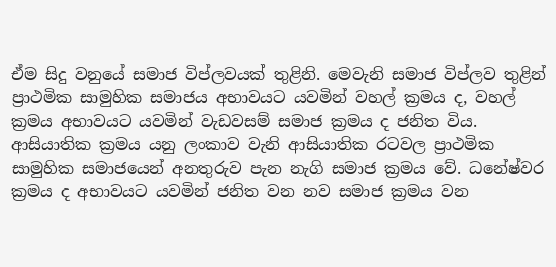ඒම සිදු වනුයේ සමාජ විප්ලවයක් තුළිනි. මෙවැනි සමාජ විප්ලව තුළින් ප්‍රාථමික සාමුහික සමාජය අභාවයට යවමින් වහල් ක්‍රමය ද, වහල් ක්‍රමය අභාවයට යවමින් වැඩවසම් සමාජ ක්‍රමය ද ජනිත විය. ආසියාතික ක්‍රමය යනු ලංකාව වැනි ආසියාතික රටවල ප්‍රාථමික සාමුහික සමාජයෙන් අනතුරුව පැන නැගි සමාජ ක්‍රමය වේ. ධනේෂ්වර ක්‍රමය ද අභාවයට යවමින් ජනිත වන නව සමාජ ක්‍රමය වන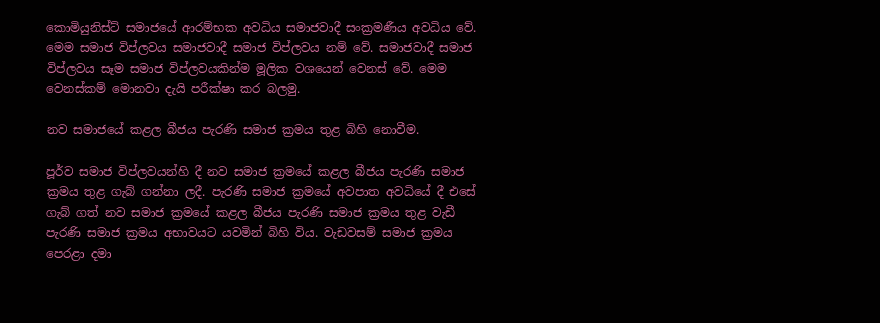කොමියුනිස්ට් සමාජයේ ආරම්භක අවධිය සමාජවාදී සංක්‍රමණීය අවධිය වේ. මෙම සමාජ විප්ලවය සමාජවාදී සමාජ විප්ලවය නම් වේ. සමාජවාදී සමාජ විප්ලවය සෑම සමාජ විප්ලවයකින්ම මූලික වශයෙන් වෙනස් වේ. මෙම වෙනස්කම් මොනවා දැයි පරීක්ෂා කර බලමු.

නව සමාජයේ කළල බීජය පැරණි සමාජ ක්‍රමය තුළ බිහි නොවීම.

පූර්ව සමාජ විප්ලවයන්හි දී නව සමාජ ක්‍රමයේ කළල බීජය පැරණි සමාජ ක්‍රමය තුළ ගැබ් ගන්නා ලදී. පැරණි සමාජ ක්‍රමයේ අවපාත අවධියේ දී එසේ ගැබ් ගත් නව සමාජ ක්‍රමයේ කළල බීජය පැරණි සමාජ ක්‍රමය තුළ වැඩී පැරණි සමාජ ක්‍රමය අභාවයට යවමින් බිහි විය. වැඩවසම් සමාජ ක්‍රමය පෙරළා දමා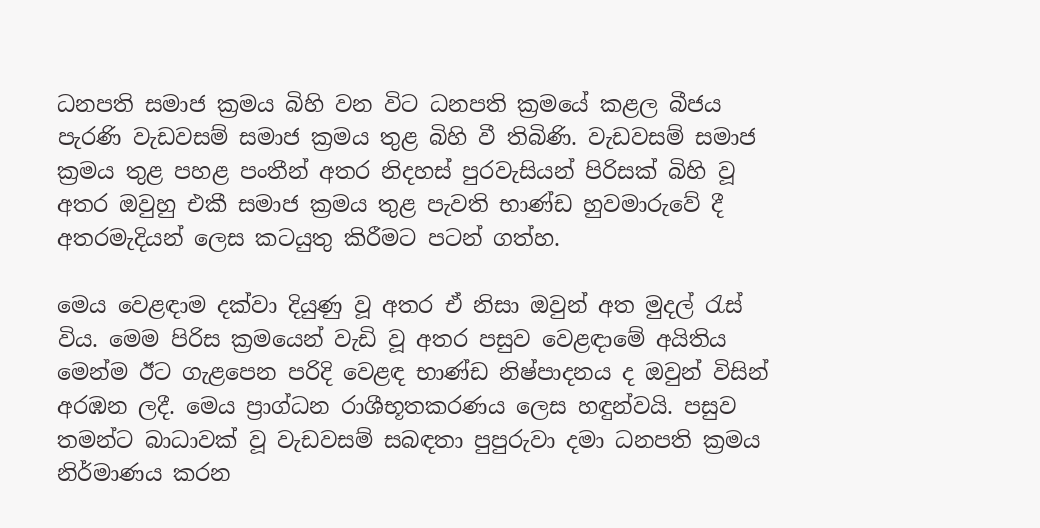ධනපති සමාජ ක්‍රමය බිහි වන විට ධනපති ක්‍රමයේ කළල බීජය පැරණි වැඩවසම් සමාජ ක්‍රමය තුළ බිහි වී තිබිණි. වැඩවසම් සමාජ ක්‍රමය තුළ පහළ පංතීන් අතර නිදහස් පුරවැසියන් පිරිසක් බිහි වූ අතර ඔවුහු එකී සමාජ ක්‍රමය තුළ පැවති භාණ්ඩ හුවමාරුවේ දී අතරමැදියන් ලෙස කටයුතු කිරීමට පටන් ගත්හ.

මෙය වෙළඳාම දක්වා දියුණු වූ අතර ඒ නිසා ඔවුන් අත මුදල් රැස් විය. මෙම පිරිස ක්‍රමයෙන් වැඩි වූ අතර පසුව වෙළඳාමේ අයිතිය මෙන්ම ඊට ගැළපෙන පරිදි වෙළඳ භාණ්ඩ නිෂ්පාදනය ද ඔවුන් විසින් අරඹන ලදී. මෙය ප්‍රාග්ධන රාශීභූතකරණය ලෙස හඳුන්වයි. පසුව තමන්ට බාධාවක් වූ වැඩවසම් සබඳතා පුපුරුවා දමා ධනපති ක්‍රමය නිර්මාණය කරන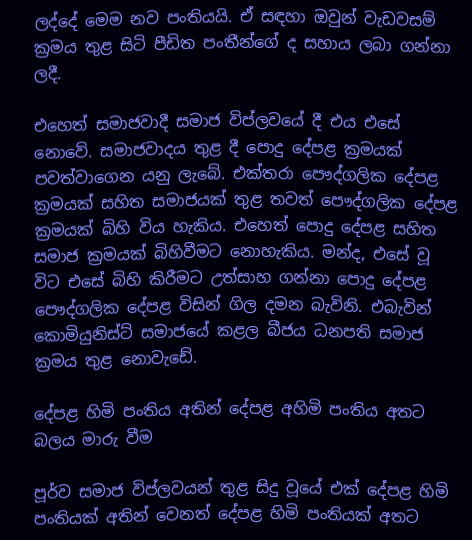ලද්දේ මෙම නව පංතියයි. ඒ සඳහා ඔවුන් වැඩවසම් ක්‍රමය තුළ සිටි පීඩිත පංතීන්ගේ ද සහාය ලබා ගන්නා ලදී.

එහෙත් සමාජවාදී සමාජ විප්ලවයේ දී එය එසේ නොවේ. සමාජවාදය තුළ දී පොදු දේපළ ක්‍රමයක් පවත්වාගෙන යනු ලැබේ. එක්තරා පෞද්ගලික දේපළ ක්‍රමයක් සහිත සමාජයක් තුළ තවත් පෞද්ගලික දේපළ ක්‍රමයක් බිහි විය හැකිය. එහෙත් පොදු දේපළ සහිත සමාජ ක්‍රමයක් බිහිවීමට නොහැකිය. මන්ද, එසේ වූ විට එසේ බිහි කිරීමට උත්සාහ ගන්නා පොදු දේපළ පෞද්ගලික දේපළ විසින් ගිල දමන බැවිනි. එබැවින් කොමියුනිස්ට් සමාජයේ කළල බීජය ධනපති සමාජ ක්‍රමය තුළ නොවැඩේ.

දේපළ හිමි පංතිය අතින් දේපළ අහිමි පංතිය අතට බලය මාරු වීම

පූර්ව සමාජ විප්ලවයන් තුළ සිදු වූයේ එක් දේපළ හිමි පංතියක් අතින් වෙනත් දේපළ හිමි පංතියක් අතට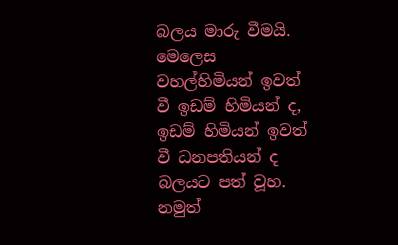බලය මාරු වීමයි. මෙලෙස වහල්හිමියන් ඉවත් වී ඉඩම් හිමියන් ද, ඉඩම් හිමියන් ඉවත් වී ධනපතියන් ද බලයට පත් වූහ. නමුත්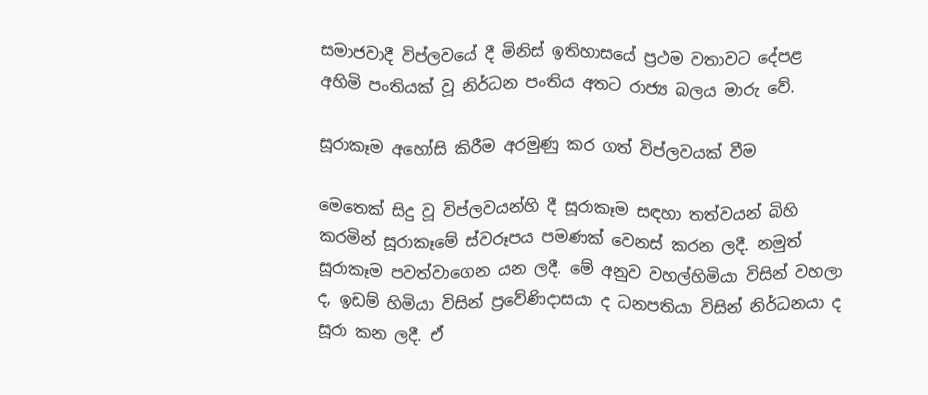සමාජවාදී විප්ලවයේ දී මිනිස් ඉතිහාසයේ ප්‍රථම වතාවට දේපළ අහිමි පංතියක් වූ නිර්ධන පංතිය අතට රාජ්‍ය බලය මාරු වේ.

සූරාකෑම අහෝසි කිරීම අරමුණු කර ගත් විප්ලවයක් වීම

මෙතෙක් සිදු වූ විප්ලවයන්හි දී සූරාකෑම සඳහා තත්වයන් බිහි කරමින් සූරාකෑමේ ස්වරූපය පමණක් වෙනස් කරන ලදී. නමුත් සූරාකෑම පවත්වාගෙන යන ලදී. මේ අනුව වහල්හිමියා විසින් වහලා ද, ඉඩම් හිමියා විසින් ප්‍රවේණිදාසයා ද ධනපතියා විසින් නිර්ධනයා ද සූරා කන ලදී. ඒ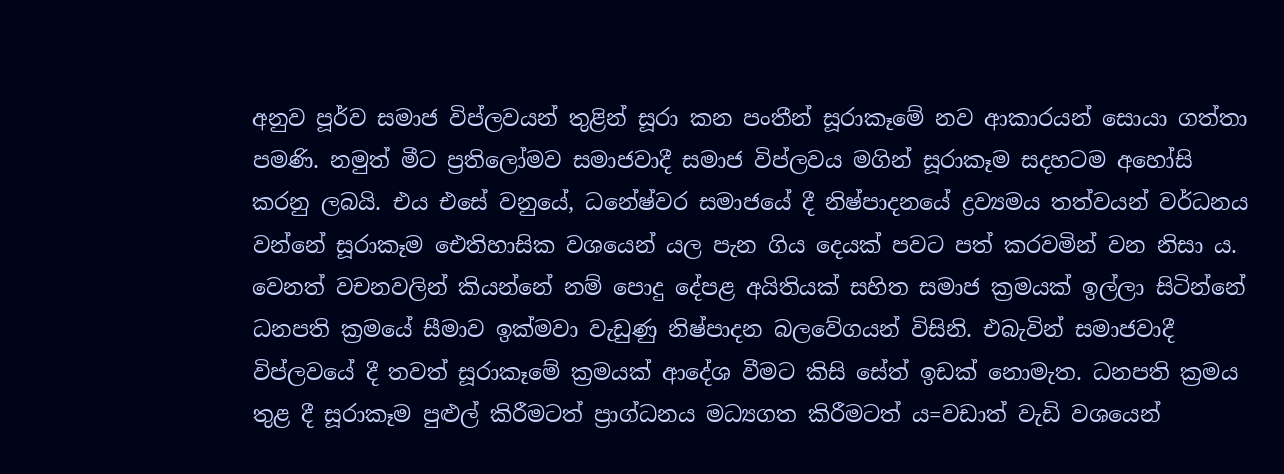අනුව පූර්ව සමාජ විප්ලවයන් තුළින් සූරා කන පංතීන් සූරාකෑමේ නව ආකාරයන් සොයා ගත්තා පමණි. නමුත් මීට ප්‍රතිලෝමව සමාජවාදී සමාජ විප්ලවය මගින් සූරාකෑම සදහටම අහෝසි කරනු ලබයි. එය එසේ වනුයේ, ධනේෂ්වර සමාජයේ දී නිෂ්පාදනයේ ද්‍රව්‍යමය තත්වයන් වර්ධනය වන්නේ සූරාකෑම ඓතිහාසික වශයෙන් යල පැන ගිය දෙයක් පවට පත් කරවමින් වන නිසා ය. වෙනත් වචනවලින් කියන්නේ නම් පොදු දේපළ අයිතියක් සහිත සමාජ ක්‍රමයක් ඉල්ලා සිටින්නේ ධනපති ක්‍රමයේ සීමාව ඉක්මවා වැඩුණු නිෂ්පාදන බලවේගයන් විසිනි. එබැවින් සමාජවාදී විප්ලවයේ දී තවත් සූරාකෑමේ ක්‍රමයක් ආදේශ වීමට කිසි සේත් ඉඩක් නොමැත. ධනපති ක්‍රමය තුළ දී සූරාකෑම පුළුල් කිරීමටත් ප්‍රාග්ධනය මධ්‍යගත කිරීමටත් ය=වඩාත් වැඩි වශයෙන්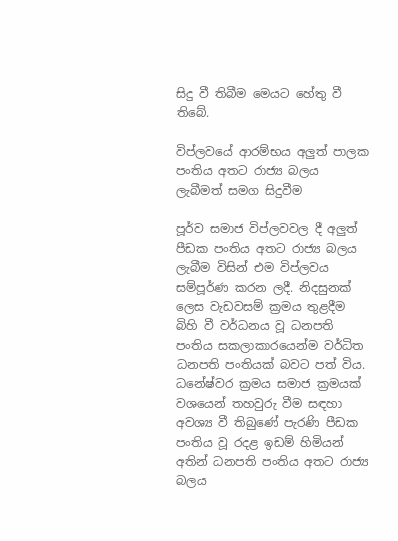සිදු වී තිබීම මෙයට හේතු වී තිබේ.

විප්ලවයේ ආරම්භය අලුත් පාලක පංතිය අතට රාජ්‍ය බලය ලැබීමත් සමග සිදුවීම

පූර්ව සමාජ විප්ලවවල දී අලුත් පීඩක පංතිය අතට රාජ්‍ය බලය ලැබීම විසින් එම විප්ලවය සම්පූර්ණ කරන ලදී. නිදසුනක් ලෙස වැඩවසම් ක්‍රමය තුළදීම බිහි වී වර්ධනය වූ ධනපති පංතිය සකලාකාරයෙන්ම වර්ධිත ධනපති පංතියක් බවට පත් විය. ධනේෂ්වර ක්‍රමය සමාජ ක්‍රමයක් වශයෙන් තහවුරු වීම සඳහා අවශ්‍ය වී තිබුණේ පැරණි පීඩක පංතිය වූ රදළ ඉඩම් හිමියන් අතින් ධනපති පංතිය අතට රාජ්‍ය බලය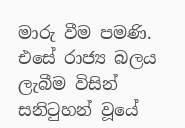මාරු වීම පමණි. එසේ රාජ්‍ය බලය ලැබීම විසින් සනිටුහන් වූයේ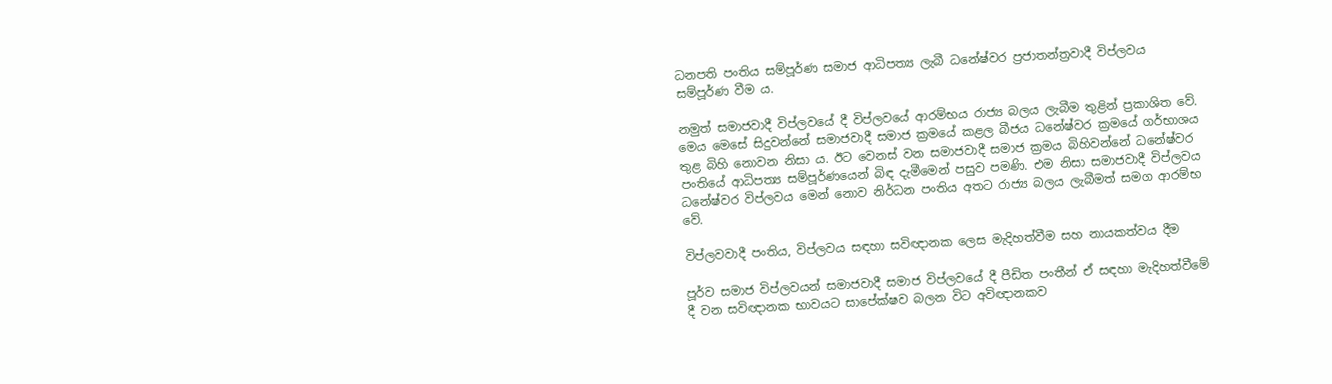ධනපති පංතිය සම්පූර්ණ සමාජ ආධිපත්‍ය ලැබී ධනේෂ්වර ප්‍රජාතන්ත්‍රවාදී විප්ලවය සම්පූර්ණ වීම ය.

නමුත් සමාජවාදී විප්ලවයේ දී විප්ලවයේ ආරම්භය රාජ්‍ය බලය ලැබීම තුළින් ප්‍රකාශිත වේ. මෙය මෙසේ සිදුවන්නේ සමාජවාදී සමාජ ක්‍රමයේ කළල බීජය ධනේෂ්වර ක්‍රමයේ ගර්භාශය තුළ බිහි නොවන නිසා ය. ඊට වෙනස් වන සමාජවාදී සමාජ ක්‍රමය බිහිවන්නේ ධනේෂ්වර පංතියේ ආධිපත්‍ය සම්පූර්ණයෙන් බිඳ දැමීමෙන් පසුව පමණි. එම නිසා සමාජවාදී විප්ලවය ධනේෂ්වර විප්ලවය මෙන් නොව නිර්ධන පංතිය අතට රාජ්‍ය බලය ලැබීමත් සමග ආරම්භ වේ.

විප්ලවවාදී පංතිය, විප්ලවය සඳහා සවිඥානක ලෙස මැදිහත්වීම සහ නායකත්වය දීම

පූර්ව සමාජ විප්ලවයන් සමාජවාදී සමාජ විප්ලවයේ දී පීඩිත පංතීන් ඒ සඳහා මැදිහත්වීමේ දී වන සවිඥානක භාවයට සාපේක්ෂව බලන විට අවිඥානකව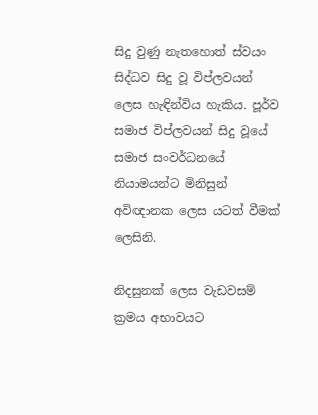සිදු වුණු නැතහොත් ස්වයං සිද්ධව සිදු වූ විප්ලවයන් ලෙස හැඳින්විය හැකිය. පූර්ව සමාජ විප්ලවයන් සිදු වූයේ සමාජ සංවර්ධනයේ නියාමයන්ට මිනිසුන් අවිඥානක ලෙස යටත් වීමක් ලෙසිනි.

නිදසුනක් ලෙස වැඩවසම් ක්‍රමය අභාවයට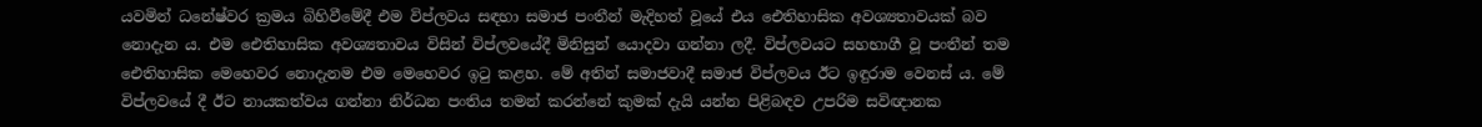යවමින් ධනේෂ්වර ක්‍රමය බිහිවීමේදී එම විප්ලවය සඳහා සමාජ පංතීන් මැදිහත් වූයේ එය ඓතිහාසික අවශ්‍යතාවයක් බව නොදැන ය. එම ඓතිහාසික අවශ්‍යතාවය විසින් විප්ලවයේදී මිනිසුන් යොදවා ගන්නා ලදී. විප්ලවයට සහභාගී වූ පංතීන් තම ඓතිහාසික මෙහෙවර නොදැනම එම මෙහෙවර ඉටු කළහ. මේ අතින් සමාජවාදී සමාජ විප්ලවය ඊට ඉඳුරාම වෙනස් ය. මේ විප්ලවයේ දී ඊට නායකත්වය ගන්නා නිර්ධන පංතිය තමන් කරන්නේ කුමක් දැයි යන්න පිළිබඳව උපරිම සවිඥානක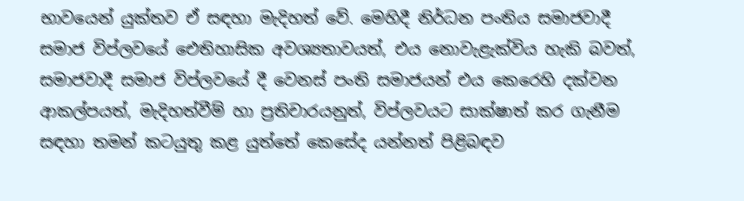භාවයෙන් යුක්තව ඒ සඳහා මැදිහත් වේ. මෙහිදී නිර්ධන පංතිය සමාජවාදී සමාජ විප්ලවයේ ඓතිහාසික අවශ්‍යතාවයත්, එය නොවැළැක්විය හැකි බවත්, සමාජවාදී සමාජ විප්ලවයේ දී වෙනස් පංති සමාජයන් එය කෙරෙහි දක්වන ආකල්පයත්, මැදිහත්වීම් හා ප්‍රතිචාරයනුත්, විප්ලවයට සාක්ෂාත් කර ගැනීම සඳහා තමන් කටයුතු කළ යුත්තේ කෙසේද යන්නත් පිළිබඳව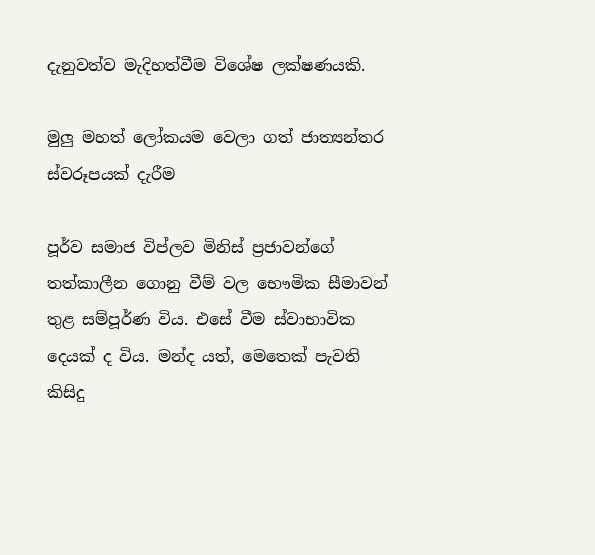දැනුවත්ව මැදිහත්වීම විශේෂ ලක්ෂණයකි.

මුලු මහත් ලෝකයම වෙලා ගත් ජාත්‍යන්තර ස්වරූපයක් දැරීම

පූර්ව සමාජ විප්ලව මිනිස් ප්‍රජාවන්ගේ තත්කාලීන ගොනු වීම් වල භෞමික සීමාවන් තුළ සම්පූර්ණ විය. එසේ වීම ස්වාභාවික දෙයක් ද විය. මන්ද යත්, මෙතෙක් පැවති කිසිදු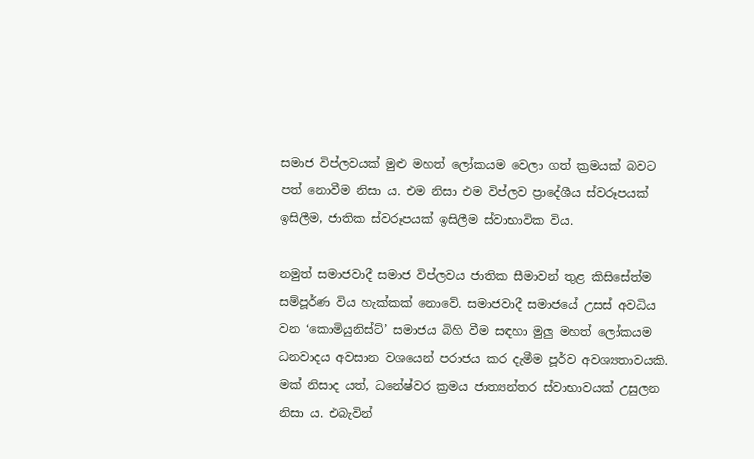සමාජ විප්ලවයක් මුළු මහත් ලෝකයම වෙලා ගත් ක්‍රමයක් බවට පත් නොවීම නිසා ය. එම නිසා එම විප්ලව ප්‍රාදේශීය ස්වරූපයක් ඉසිලීම, ජාතික ස්වරූපයක් ඉසිලීම ස්වාභාවික විය.

නමුත් සමාජවාදී සමාජ විප්ලවය ජාතික සීමාවන් තුළ කිසිසේත්ම සම්පූර්ණ විය හැක්කක් නොවේ. සමාජවාදී සමාජයේ උසස් අවධිය වන ‘කොමියුනිස්ට්’ සමාජය බිහි වීම සඳහා මුලු මහත් ලෝකයම ධනවාදය අවසාන වශයෙන් පරාජය කර දැමීම පූර්ව අවශ්‍යතාවයකි. මක් නිසාද යත්, ධනේෂ්වර ක්‍රමය ජාත්‍යන්තර ස්වාභාවයක් උසුලන නිසා ය. එබැවින්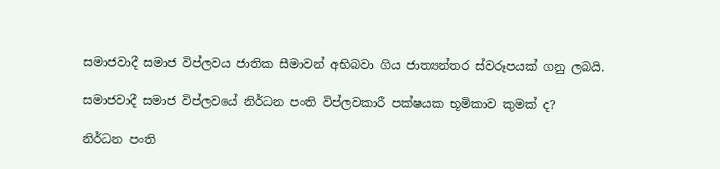සමාජවාදී සමාජ විප්ලවය ජාතික සීමාවන් අභිබවා ගිය ජාත්‍යන්තර ස්වරූපයක් ගනු ලබයි.

සමාජවාදී සමාජ විප්ලවයේ නිර්ධන පංති විප්ලවකාරී පක්ෂයක භූමිකාව කුමක් ද?

නිර්ධන පංති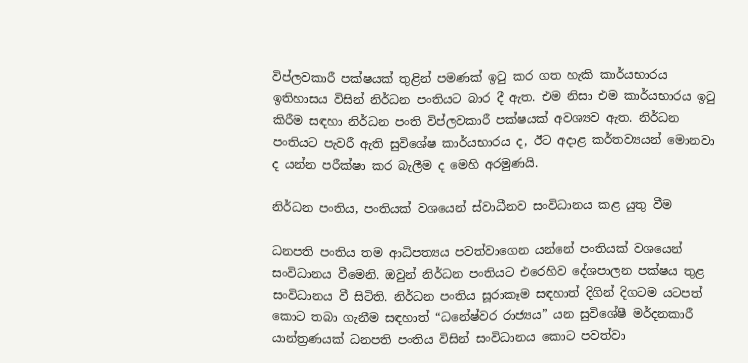විප්ලවකාරී පක්ෂයක් තුළින් පමණක් ඉටු කර ගත හැකි කාර්යභාරය ඉතිහාසය විසින් නිර්ධන පංතියට බාර දී ඇත. එම නිසා එම කාර්යභාරය ඉටු කිරීම සඳහා නිර්ධන පංති විප්ලවකාරී පක්ෂයක් අවශ්‍යව ඇත. නිර්ධන පංතියට පැවරී ඇති සුවිශේෂ කාර්යභාරය ද, ඊට අදාළ කර්තව්‍යයන් මොනවා ද යන්න පරීක්ෂා කර බැලීම ද මෙහි අරමුණයි.

නිර්ධන පංතිය, පංතියක් වශයෙන් ස්වාධීනව සංවිධානය කළ යුතු වීම

ධනපති පංතිය තම ආධිපත්‍යය පවත්වාගෙන යන්නේ පංතියක් වශයෙන් සංවිධානය වීමෙනි. ඔවුන් නිර්ධන පංතියට එරෙහිව දේශපාලන පක්ෂය තුළ සංවිධානය වී සිටිති. නිර්ධන පංතිය සූරාකෑම සඳහාත් දිගින් දිගටම යටපත් කොට තබා ගැනීම සඳහාත් “ධනේෂ්වර රාජ්‍යය” යන සුවිශේෂී මර්දනකාරී යාන්ත්‍රණයක් ධනපති පංතිය විසින් සංවිධානය කොට පවත්වා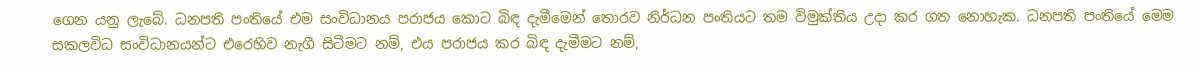ගෙන යනු ලැබේ. ධනපති පංතියේ එම සංවිධානය පරාජය කොට බිඳ දැමීමෙන් තොරව නිර්ධන පංතියට තම විමුක්තිය උදා කර ගත නොහැක. ධනපති පංතියේ මෙම සකලවිධ සංවිධානයන්ට එරෙහිව නැගී සිටීමට නම්, එය පරාජය කර බිඳ දැමීමට නම්,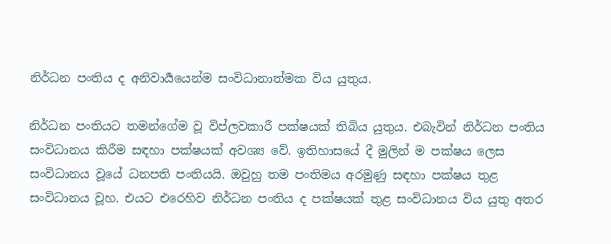නිර්ධන පංතිය ද අනිවාර්‍යයෙන්ම සංවිධානාත්මක විය යුතුය.

නිර්ධන පංතියට තමන්ගේම වූ විප්ලවකාරී පක්ෂයක් තිබිය යුතුය. එබැවින් නිර්ධන පංතිය සංවිධානය කිරීම සඳහා පක්ෂයක් අවශ්‍ය වේ. ඉතිහාසයේ දී මුලින් ම පක්ෂය ලෙස සංවිධානය වූයේ ධනපති පංතියයි. ඔවුහු තම පංතිමය අරමුණු සඳහා පක්ෂය තුළ සංවිධානය වූහ. එයට එරෙහිව නිර්ධන පංතිය ද පක්ෂයක් තුළ සංවිධානය විය යුතු අතර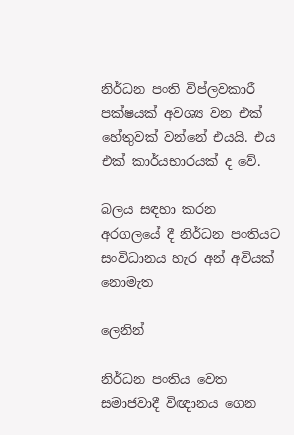නිර්ධන පංති විප්ලවකාරී පක්ෂයක් අවශ්‍ය වන එක් හේතුවක් වන්නේ එයයි. එය එක් කාර්යභාරයක් ද වේ.

බලය සඳහා කරන අරගලයේ දී නිර්ධන පංතියට සංවිධානය හැර අන් අවියක් නොමැත

ලෙනින්

නිර්ධන පංතිය වෙත සමාජවාදී විඥානය ගෙන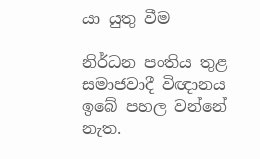යා යුතු වීම

නිර්ධන පංතිය තුළ සමාජවාදී විඥානය ඉබේ පහල වන්නේ නැත.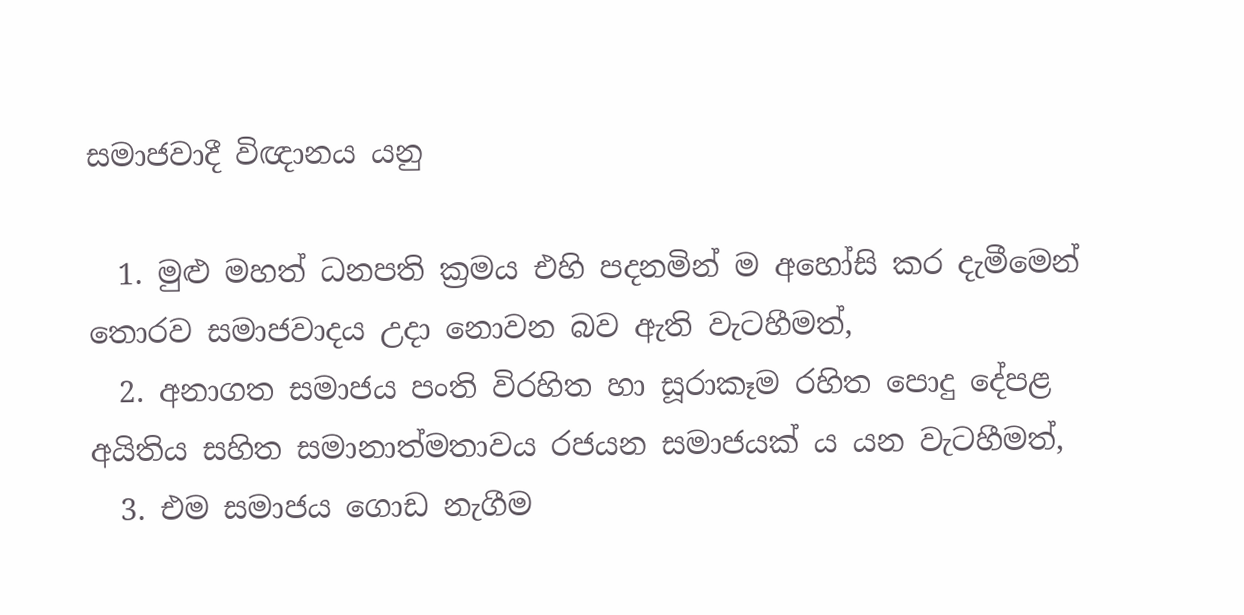සමාජවාදී විඥානය යනු

  1. මුළු මහත් ධනපති ක්‍රමය එහි පදනමින් ම අහෝසි කර දැමීමෙන් තොරව සමාජවාදය උදා නොවන බව ඇති වැටහීමත්,
  2. අනාගත සමාජය පංති විරහිත හා සූරාකෑම රහිත පොදු දේපළ අයිතිය සහිත සමානාත්මතාවය රජයන සමාජයක් ය යන වැටහීමත්,
  3. එම සමාජය ගොඩ නැගීම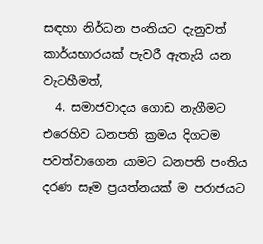සඳහා නිර්ධන පංතියට දැනුවත් කාර්යභාරයක් පැවරී ඇතැයි යන වැටහීමත්,
  4. සමාජවාදය ගොඩ නැගීමට එරෙහිව ධනපති ක්‍රමය දිගටම පවත්වාගෙන යාමට ධනපති පංතිය දරණ සෑම ප්‍රයත්නයක් ම පරාජයට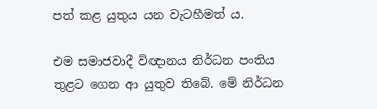පත් කළ යුතුය යන වැටහීමත් ය.

එම සමාජවාදී විඥානය නිර්ධන පංතිය තුළට ගෙන ආ යුතුව තිබේ. මේ නිර්ධන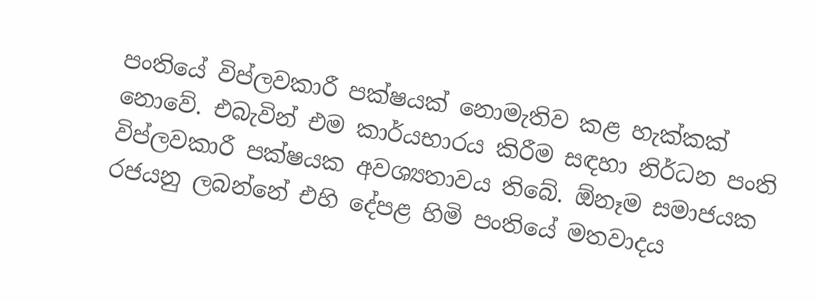පංතියේ විප්ලවකාරී පක්ෂයක් නොමැතිව කළ හැක්කක් නොවේ. එබැවින් එම කාර්යභාරය කිරීම සඳහා නිර්ධන පංති විප්ලවකාරී පක්ෂයක අවශ්‍යතාවය තිබේ. ඕනෑම සමාජයක රජයනු ලබන්නේ එහි දේපළ හිමි පංතියේ මතවාදය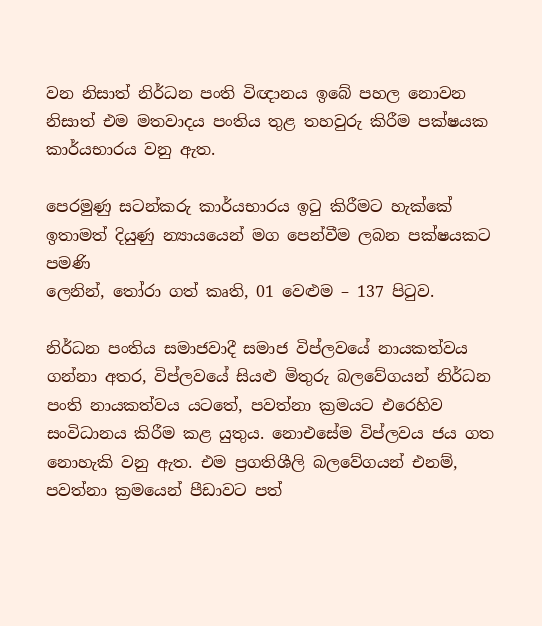වන නිසාත් නිර්ධන පංති විඥානය ඉබේ පහල නොවන නිසාත් එම මතවාදය පංතිය තුළ තහවුරු කිරීම පක්ෂයක කාර්යභාරය වනු ඇත.

පෙරමුණු සටන්කරු කාර්යභාරය ඉටු කිරීමට හැක්කේ ඉතාමත් දියුණු න්‍යායයෙන් මග පෙන්වීම ලබන පක්ෂයකට පමණි
ලෙනින්, තෝරා ගත් කෘති, 01 වෙළුම – 137 පිටුව.

නිර්ධන පංතිය සමාජවාදී සමාජ විප්ලවයේ නායකත්වය ගන්නා අතර, විප්ලවයේ සියළු මිතුරු බලවේගයන් නිර්ධන පංති නායකත්වය යටතේ, පවත්නා ක්‍රමයට එරෙහිව සංවිධානය කිරීම කළ යුතුය. නොඑසේම විප්ලවය ජය ගත නොහැකි වනු ඇත. එම ප්‍රගතිශීලි බලවේගයන් එනම්, පවත්නා ක්‍රමයෙන් පීඩාවට පත්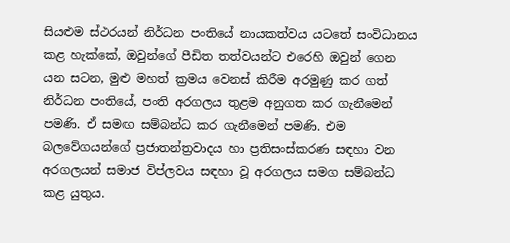සියළුම ස්ථරයන් නිර්ධන පංතියේ නායකත්වය යටතේ සංවිධානය කළ හැක්කේ, ඔවුන්ගේ පීඩිත තත්වයන්ට එරෙහි ඔවුන් ගෙන යන සටන, මුළු මහත් ක්‍රමය වෙනස් කිරීම අරමුණු කර ගත් නිර්ධන පංතියේ, පංති අරගලය තුළම අනුගත කර ගැනීමෙන් පමණි. ඒ සමඟ සම්බන්ධ කර ගැනීමෙන් පමණි. එම බලවේගයන්ගේ ප්‍රජාතන්ත්‍රවාදය හා ප්‍රතිසංස්කරණ සඳහා වන අරගලයන් සමාජ විප්ලවය සඳහා වූ අරගලය සමග සම්බන්ධ කළ යුතුය.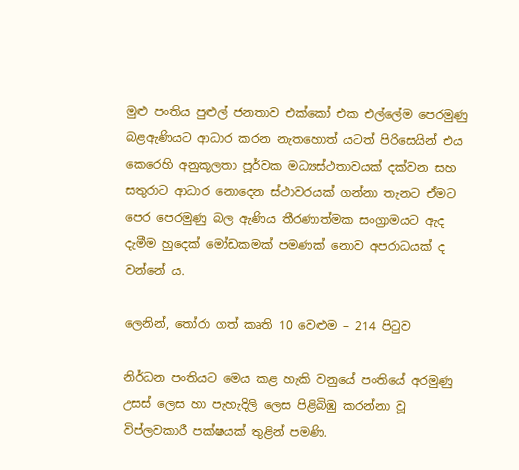මුළු පංතිය පුළුල් ජනතාව එක්කෝ එක එල්ලේම පෙරමුණු බළඇණියට ආධාර කරන නැතහොත් යටත් පිරිසෙයින් එය කෙරෙහි අනුකූලතා පූර්වක මධ්‍යස්ථතාවයක් දක්වන සහ සතුරාට ආධාර නොදෙන ස්ථාවරයක් ගන්නා තැනට ඒමට පෙර පෙරමුණු බල ඇණිය තීරණාත්මක සංග්‍රාමයට ඇද දැමීම හුදෙක් මෝඩකමක් පමණක් නොව අපරාධයක් ද වන්නේ ය.

ලෙනින්, තෝරා ගත් කෘති 10 වෙළුම – 214 පිටුව

නිර්ධන පංතියට මෙය කළ හැකි වනුයේ පංතියේ අරමුණු උසස් ලෙස හා පැහැදිලි ලෙස පිළිබිඹු කරන්නා වූ විප්ලවකාරී පක්ෂයක් තුළින් පමණි.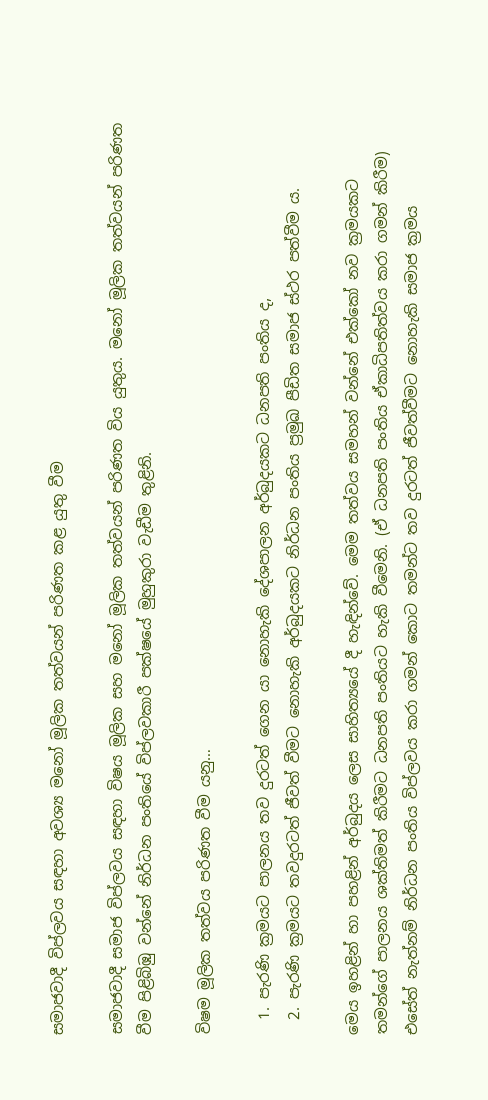සමාජවාදී විප්ලවය සඳහා අවශ්‍ය මනෝ මූලික තත්වයන් පරිණත කළ යුතු වීම

සමාජවාදී සමාජ විප්ලවය සඳහා විෂය මූලික සහ මනෝ මූලික තත්වයන් පරිණත විය යුතුය. මනෝ මූලික තත්වයන් පරිණත වීම පිළිබිඹු වන්නේ නිර්ධන පංතියේ විප්ලවකාරී පක්ෂයේ මුහුකුරා වැඩීම තුළිනි.

විෂම මූලික තත්වය පරිණත වීම යනු…

  1. පැරණි ක්‍රමයට පාලනය තව දුරටත් ගෙන යා නොහැකි දේශපාලන අර්බුදයකට ධනපති පංතිය ද,
  2. පැරණි ක්‍රමයට තවදුරටත් ජීවත් වීමට නොහැකි අර්බුදයකට නිර්ධන පංතිය ප්‍රමුඛ පීඩිත සමාජ ස්ථර පත්වීම ය.

මෙය ඉහළින් හා පහළින් අර්බුදය ලෙස සාහිත්‍යයේ දී හැඳින්වේ. මෙම තත්වය සමහන් වන්නේ එක්කෝ නව ක්‍රමයකට තමන්ගේ පාලනය ශක්තිමත් කිරීමට ධනපති පංතියට හැකි වීමෙනි. (ඒ ධනපති පංතිය ඒකාධිපතිත්වය කරා ගමන් කිරීම) එසේත් නැත්නම් නිර්ධන පංතිය විප්ලවය කරා ගමන් කොට තමන්ට තව දුරටත් ජීවත්වීමට නොහැකි සමාජ ක්‍රමය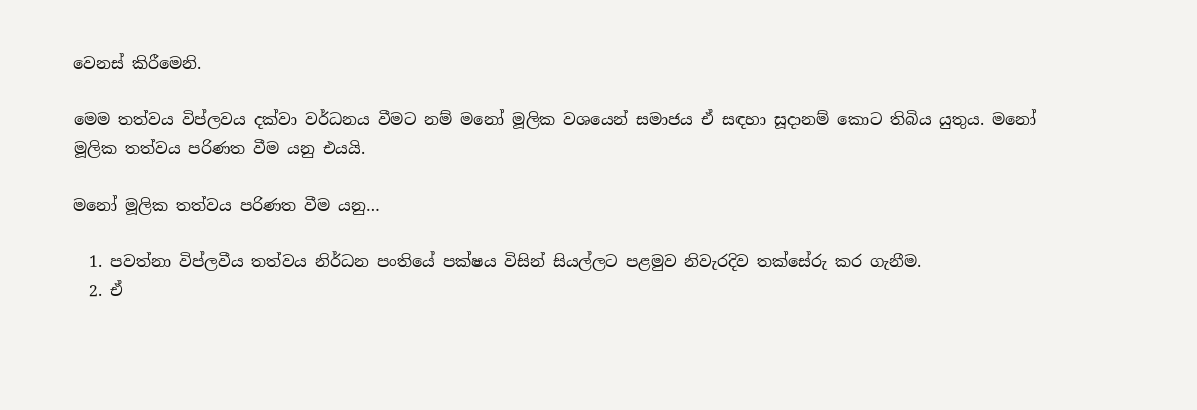වෙනස් කිරීමෙනි.

මෙම තත්වය විප්ලවය දක්වා වර්ධනය වීමට නම් මනෝ මූලික වශයෙන් සමාජය ඒ සඳහා සූදානම් කොට තිබිය යුතුය. මනෝ මූලික තත්වය පරිණත වීම යනු එයයි.

මනෝ මූලික තත්වය පරිණත වීම යනු…

  1. පවත්නා විප්ලවීය තත්වය නිර්ධන පංතියේ පක්ෂය විසින් සියල්ලට පළමුව නිවැරදිව තක්සේරු කර ගැනීම.
  2. ඒ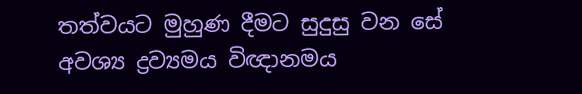තත්වයට මුහුණ දීමට සුදුසු වන සේ අවශ්‍ය ද්‍රව්‍යමය විඥානමය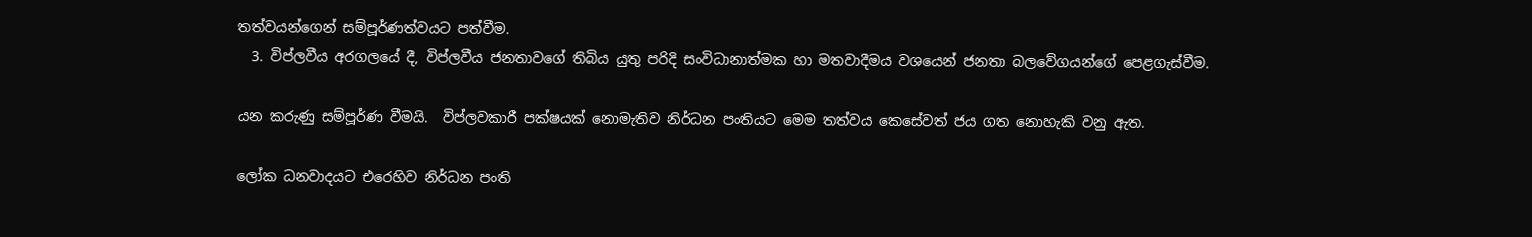තත්වයන්ගෙන් සම්පූර්ණත්වයට පත්වීම.
  3. විප්ලවීය අරගලයේ දී, විප්ලවීය ජනතාවගේ තිබිය යුතු පරිදි සංවිධානාත්මක හා මතවාදීමය වශයෙන් ජනතා බලවේගයන්ගේ පෙළගැස්වීම.

යන කරුණු සම්පූර්ණ වීමයි.  විප්ලවකාරී පක්ෂයක් නොමැතිව නිර්ධන පංතියට මෙම තත්වය කෙසේවත් ජය ගත නොහැකි වනු ඇත.

ලෝක ධනවාදයට එරෙහිව නිර්ධන පංති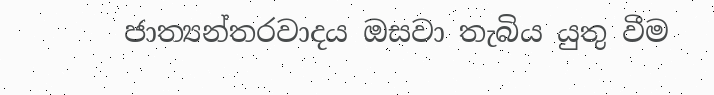ජාත්‍යන්තරවාදය ඔසවා තැබිය යුතු වීම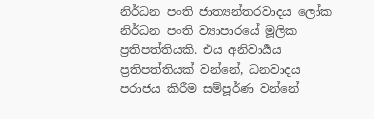නිර්ධන පංති ජාත්‍යන්තරවාදය ලෝක නිර්ධන පංති ව්‍යාපාරයේ මූලික ප්‍රතිපත්තියකි. එය අනිවාර්‍යය ප්‍රතිපත්තියක් වන්නේ, ධනවාදය පරාජය කිරීම සම්පූර්ණ වන්නේ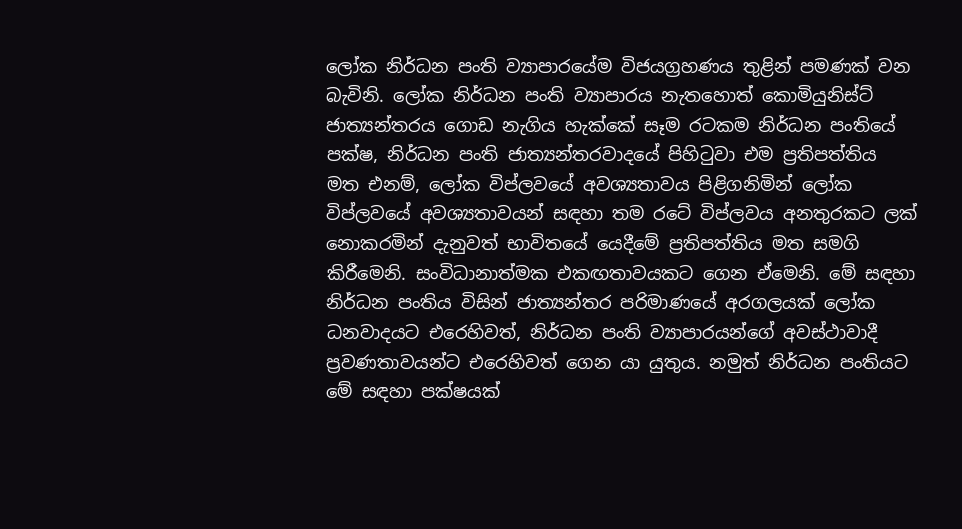ලෝක නිර්ධන පංති ව්‍යාපාරයේම විජයග්‍රහණය තුළින් පමණක් වන බැවිනි. ලෝක නිර්ධන පංති ව්‍යාපාරය නැතහොත් කොමියුනිස්ට් ජාත්‍යන්තරය ගොඩ නැගිය හැක්කේ සෑම රටකම නිර්ධන පංතියේ පක්ෂ, නිර්ධන පංති ජාත්‍යන්තරවාදයේ පිහිටුවා එම ප්‍රතිපත්තිය මත එනම්, ලෝක විප්ලවයේ අවශ්‍යතාවය පිළිගනිමින් ලෝක විප්ලවයේ අවශ්‍යතාවයන් සඳහා තම රටේ විප්ලවය අනතුරකට ලක් නොකරමින් දැනුවත් භාවිතයේ යෙදීමේ ප්‍රතිපත්තිය මත සමගි කිරීමෙනි. සංවිධානාත්මක එකඟතාවයකට ගෙන ඒමෙනි. මේ සඳහා නිර්ධන පංතිය විසින් ජාත්‍යන්තර පරිමාණයේ අරගලයක් ලෝක ධනවාදයට එරෙහිවත්, නිර්ධන පංති ව්‍යාපාරයන්ගේ අවස්ථාවාදී ප්‍රවණතාවයන්ට එරෙහිවත් ගෙන යා යුතුය. නමුත් නිර්ධන පංතියට මේ සඳහා පක්ෂයක්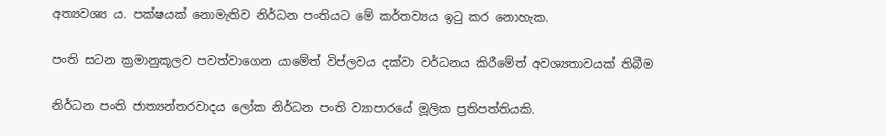අත්‍යවශ්‍ය ය. පක්ෂයක් නොමැතිව නිර්ධන පංතියට මේ කර්තව්‍යය ඉටු කර නොහැක.

පංති සටන ක්‍රමානුකූලව පවත්වාගෙන යාමේත් විප්ලවය දක්වා වර්ධනය කිරීමේත් අවශ්‍යතාවයක් තිබීම

නිර්ධන පංති ජාත්‍යන්තරවාදය ලෝක නිර්ධන පංති ව්‍යාපාරයේ මූලික ප්‍රතිපත්තියකි.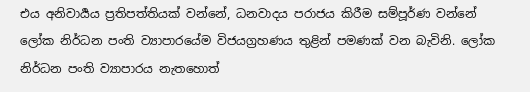එය අනිවාර්‍යය ප්‍රතිපත්තියක් වන්නේ, ධනවාදය පරාජය කිරීම සම්පූර්ණ වන්නේ ලෝක නිර්ධන පංති ව්‍යාපාරයේම විජයග්‍රහණය තුළින් පමණක් වන බැවිනි. ලෝක නිර්ධන පංති ව්‍යාපාරය නැතහොත්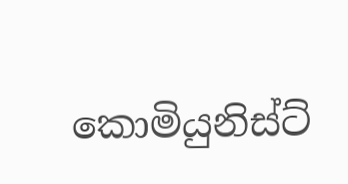කොමියුනිස්ට්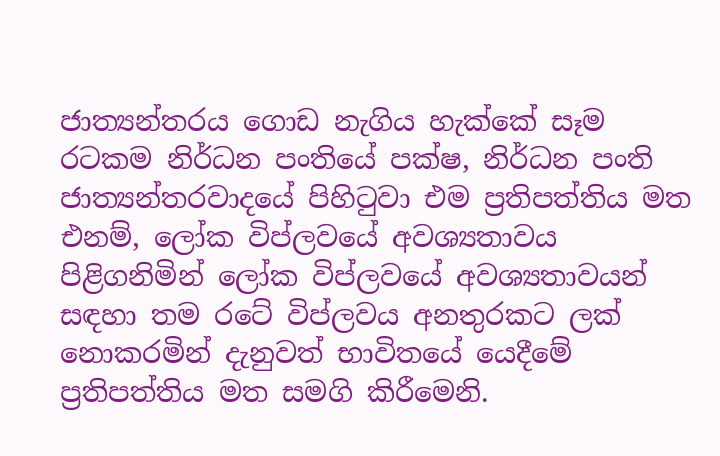ජාත්‍යන්තරය ගොඩ නැගිය හැක්කේ සෑම රටකම නිර්ධන පංතියේ පක්ෂ, නිර්ධන පංති ජාත්‍යන්තරවාදයේ පිහිටුවා එම ප්‍රතිපත්තිය මත එනම්, ලෝක විප්ලවයේ අවශ්‍යතාවය පිළිගනිමින් ලෝක විප්ලවයේ අවශ්‍යතාවයන් සඳහා තම රටේ විප්ලවය අනතුරකට ලක් නොකරමින් දැනුවත් භාවිතයේ යෙදීමේ ප්‍රතිපත්තිය මත සමගි කිරීමෙනි.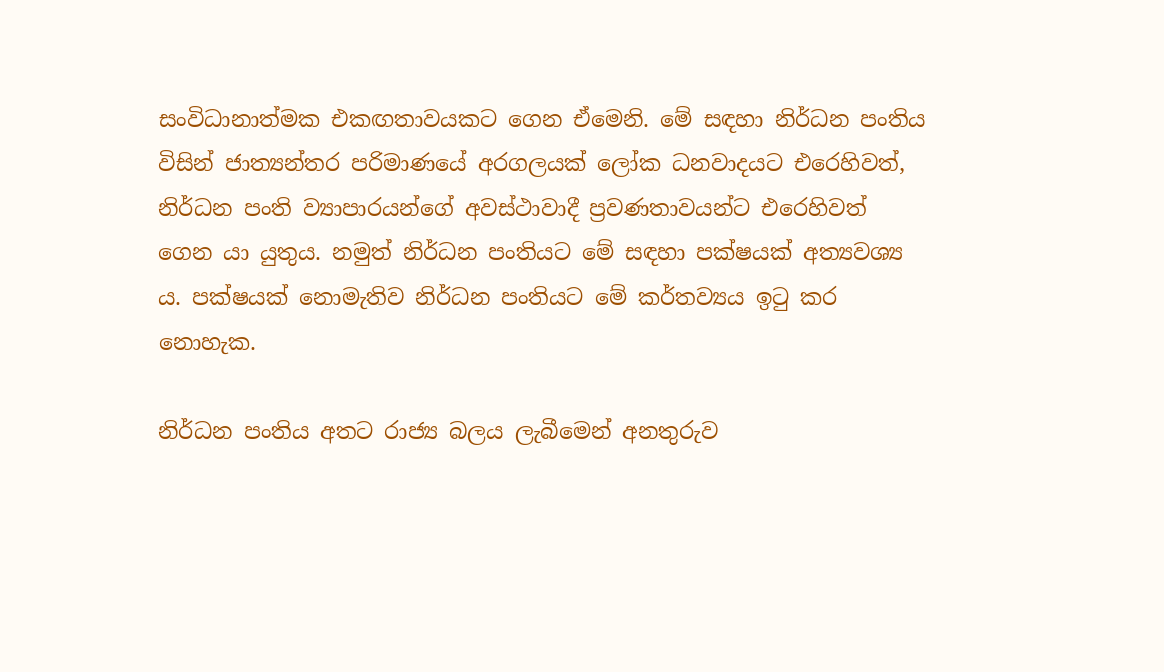සංවිධානාත්මක එකඟතාවයකට ගෙන ඒමෙනි. මේ සඳහා නිර්ධන පංතිය විසින් ජාත්‍යන්තර පරිමාණයේ අරගලයක් ලෝක ධනවාදයට එරෙහිවත්, නිර්ධන පංති ව්‍යාපාරයන්ගේ අවස්ථාවාදී ප්‍රවණතාවයන්ට එරෙහිවත් ගෙන යා යුතුය. නමුත් නිර්ධන පංතියට මේ සඳහා පක්ෂයක් අත්‍යවශ්‍ය ය. පක්ෂයක් නොමැතිව නිර්ධන පංතියට මේ කර්තව්‍යය ඉටු කර නොහැක.

නිර්ධන පංතිය අතට රාජ්‍ය බලය ලැබීමෙන් අනතුරුව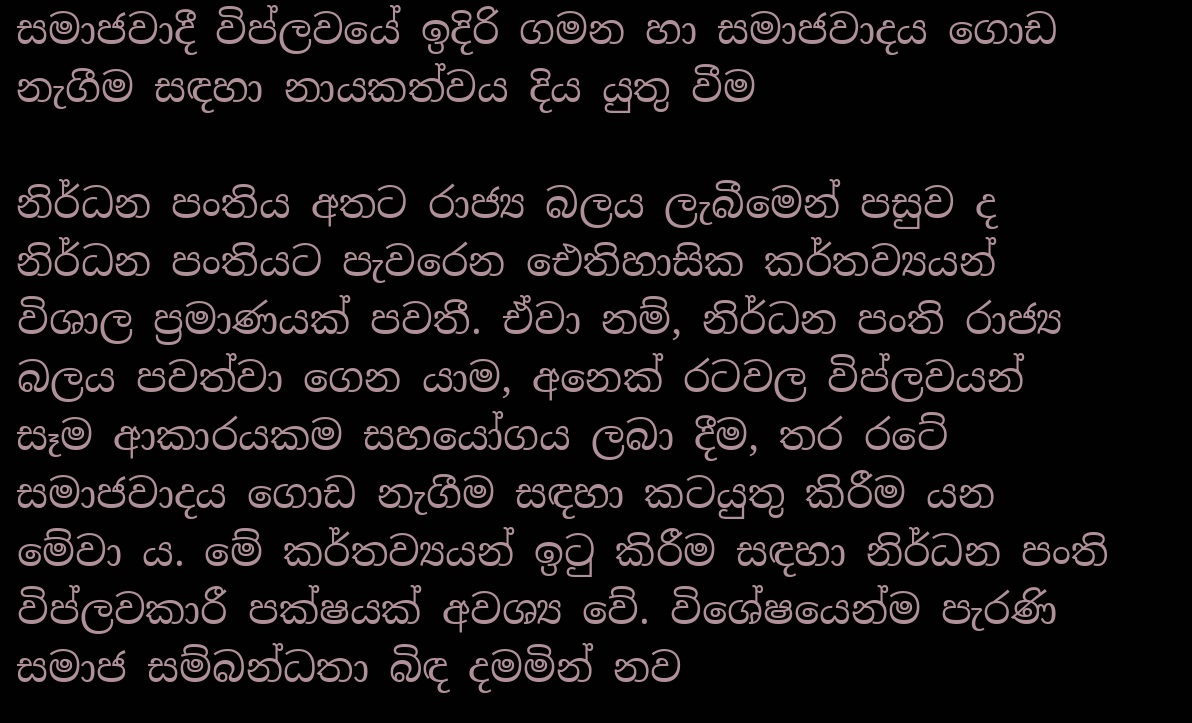සමාජවාදී විප්ලවයේ ඉදිරි ගමන හා සමාජවාදය ගොඩ නැගීම සඳහා නායකත්වය දිය යුතු වීම

නිර්ධන පංතිය අතට රාජ්‍ය බලය ලැබීමෙන් පසුව ද නිර්ධන පංතියට පැවරෙන ඓතිහාසික කර්තව්‍යයන් විශාල ප්‍රමාණයක් පවතී. ඒවා නම්, නිර්ධන පංති රාජ්‍ය බලය පවත්වා ගෙන යාම, අනෙක් රටවල විප්ලවයන් සෑම ආකාරයකම සහයෝගය ලබා දීම, තර රටේ සමාජවාදය ගොඩ නැගීම සඳහා කටයුතු කිරීම යන මේවා ය. මේ කර්තව්‍යයන් ඉටු කිරීම සඳහා නිර්ධන පංති විප්ලවකාරී පක්ෂයක් අවශ්‍ය වේ. විශේෂයෙන්ම පැරණි සමාජ සම්බන්ධතා බිඳ දමමින් නව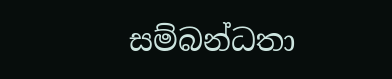සම්බන්ධතා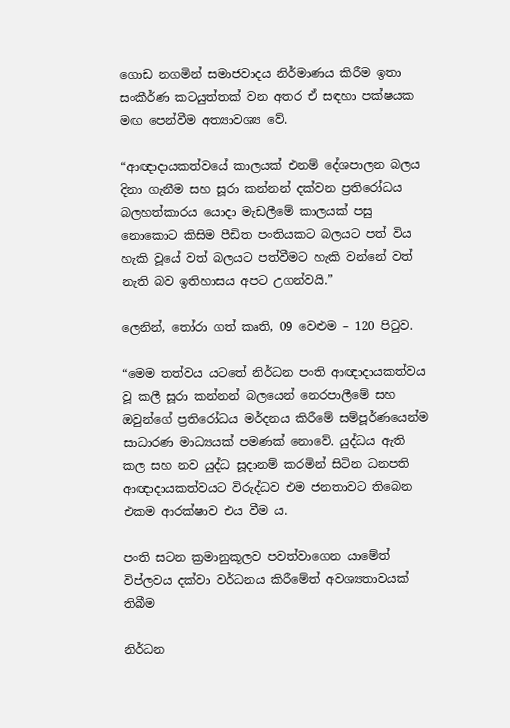ගොඩ නගමින් සමාජවාදය නිර්මාණය කිරීම ඉතා සංකීර්ණ කටයුත්තක් වන අතර ඒ සඳහා පක්ෂයක මඟ පෙන්වීම අත්‍යාවශ්‍ය වේ.

“ආඥාදායකත්වයේ කාලයක් එනම් දේශපාලන බලය දිනා ගැනීම සහ සූරා කන්නන් දක්වන ප්‍රතිරෝධය බලහත්කාරය යොදා මැඩලීමේ කාලයක් පසු නොකොට කිසිම පීඩිත පංතියකට බලයට පත් විය හැකි වූයේ වත් බලයට පත්වීමට හැකි වන්නේ වත් නැති බව ඉතිහාසය අපට උගන්වයි.”

ලෙනින්, තෝරා ගත් කෘති, 09 වෙළුම – 120 පිටුව.

“මෙම තත්වය යටතේ නිර්ධන පංති ආඥාදායකත්වය වූ කලී සූරා කන්නන් බලයෙන් නෙරපාලීමේ සහ ඔවුන්ගේ ප්‍රතිරෝධය මර්දනය කිරීමේ සම්පූර්ණයෙන්ම සාධාරණ මාධ්‍යයක් පමණක් නොවේ. යුද්ධය ඇති කල සහ නව යුද්ධ සූදානම් කරමින් සිටින ධනපති ආඥාදායකත්වයට විරුද්ධව එම ජනතාවට තිබෙන එකම ආරක්ෂාව එය වීම ය.

පංති සටන ක්‍රමානුකූලව පවත්වාගෙන යාමේත් විප්ලවය දක්වා වර්ධනය කිරීමේත් අවශ්‍යතාවයක් තිබීම

නිර්ධන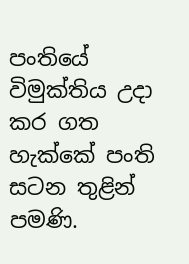පංතියේ විමුක්තිය උදා කර ගත හැක්කේ පංති සටන තුළින් පමණි.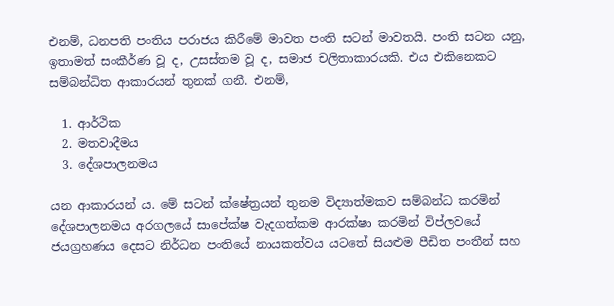එනම්, ධනපති පංතිය පරාජය කිරීමේ මාවත පංති සටන් මාවතයි. පංති සටන යනු, ඉතාමත් සංකීර්ණ වූ ද, උසස්තම වූ ද, සමාජ චලිතාකාරයකි. එය එකිනෙකට සම්බන්ධිත ආකාරයන් තුනක් ගනී. එනම්,

  1. ආර්ථික
  2. මතවාදීමය
  3. දේශපාලනමය

යන ආකාරයන් ය. මේ සටන් ක්ෂේත්‍රයන් තුනම විද්‍යාත්මකව සම්බන්ධ කරමින් දේශපාලනමය අරගලයේ සාපේක්ෂ වැදගත්කම ආරක්ෂා කරමින් විප්ලවයේ ජයග්‍රහණය දෙසට නිර්ධන පංතියේ නායකත්වය යටතේ සියළුම පීඩිත පංතීන් සහ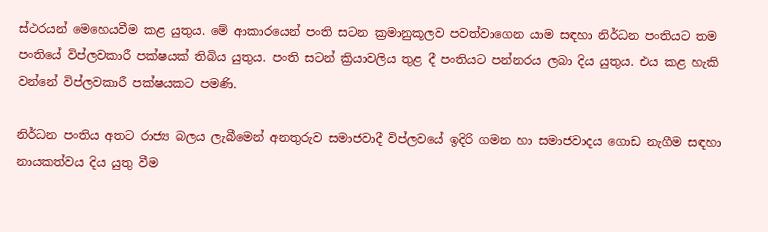ස්ථරයන් මෙහෙයවීම කළ යුතුය. මේ ආකාරයෙන් පංති සටන ක්‍රමානුකූලව පවත්වාගෙන යාම සඳහා නිර්ධන පංතියට තම පංතියේ විප්ලවකාරී පක්ෂයක් තිබිය යුතුය. පංති සටන් ක්‍රියාවලිය තුළ දී පංතියට පන්නරය ලබා දිය යුතුය. එය කළ හැකි වන්නේ විප්ලවකාරී පක්ෂයකට පමණි.

නිර්ධන පංතිය අතට රාජ්‍ය බලය ලැබීමෙන් අනතුරුව සමාජවාදී විප්ලවයේ ඉදිරි ගමන හා සමාජවාදය ගොඩ නැගීම සඳහා නායකත්වය දිය යුතු වීම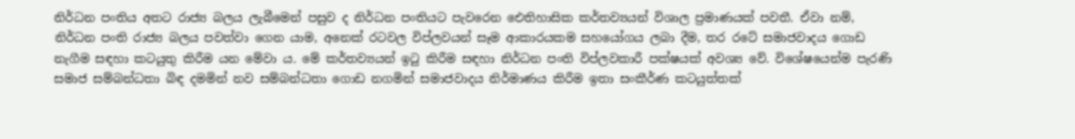නිර්ධන පංතිය අතට රාජ්‍ය බලය ලැබීමෙන් පසුව ද නිර්ධන පංතියට පැවරෙන ඓතිහාසික කර්තව්‍යයන් විශාල ප්‍රමාණයක් පවතී. ඒවා නම්, නිර්ධන පංති රාජ්‍ය බලය පවත්වා ගෙන යාම, අනෙක් රටවල විප්ලවයන් සෑම ආකාරයකම සහයෝගය ලබා දීම, තර රටේ සමාජවාදය ගොඩ නැගීම සඳහා කටයුතු කිරීම යන මේවා ය. මේ කර්තව්‍යයන් ඉටු කිරීම සඳහා නිර්ධන පංති විප්ලවකාරී පක්ෂයක් අවශ්‍ය වේ. විශේෂයෙන්ම පැරණි සමාජ සම්බන්ධතා බිඳ දමමින් නව සම්බන්ධතා ගොඩ නගමින් සමාජවාදය නිර්මාණය කිරීම ඉතා සංකීර්ණ කටයුත්තක්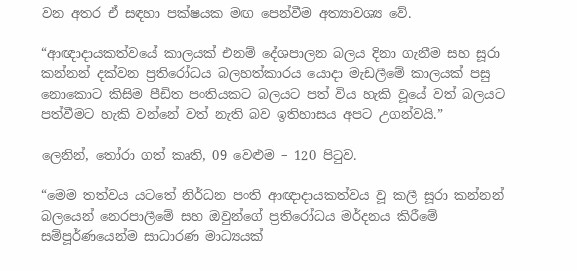වන අතර ඒ සඳහා පක්ෂයක මඟ පෙන්වීම අත්‍යාවශ්‍ය වේ.

“ආඥාදායකත්වයේ කාලයක් එනම් දේශපාලන බලය දිනා ගැනීම සහ සූරා කන්නන් දක්වන ප්‍රතිරෝධය බලහත්කාරය යොදා මැඩලීමේ කාලයක් පසු නොකොට කිසිම පීඩිත පංතියකට බලයට පත් විය හැකි වූයේ වත් බලයට පත්වීමට හැකි වන්නේ වත් නැති බව ඉතිහාසය අපට උගන්වයි.”

ලෙනින්, තෝරා ගත් කෘති, 09 වෙළුම – 120 පිටුව.

“මෙම තත්වය යටතේ නිර්ධන පංති ආඥාදායකත්වය වූ කලී සූරා කන්නන් බලයෙන් නෙරපාලීමේ සහ ඔවුන්ගේ ප්‍රතිරෝධය මර්දනය කිරීමේ සම්පූර්ණයෙන්ම සාධාරණ මාධ්‍යයක්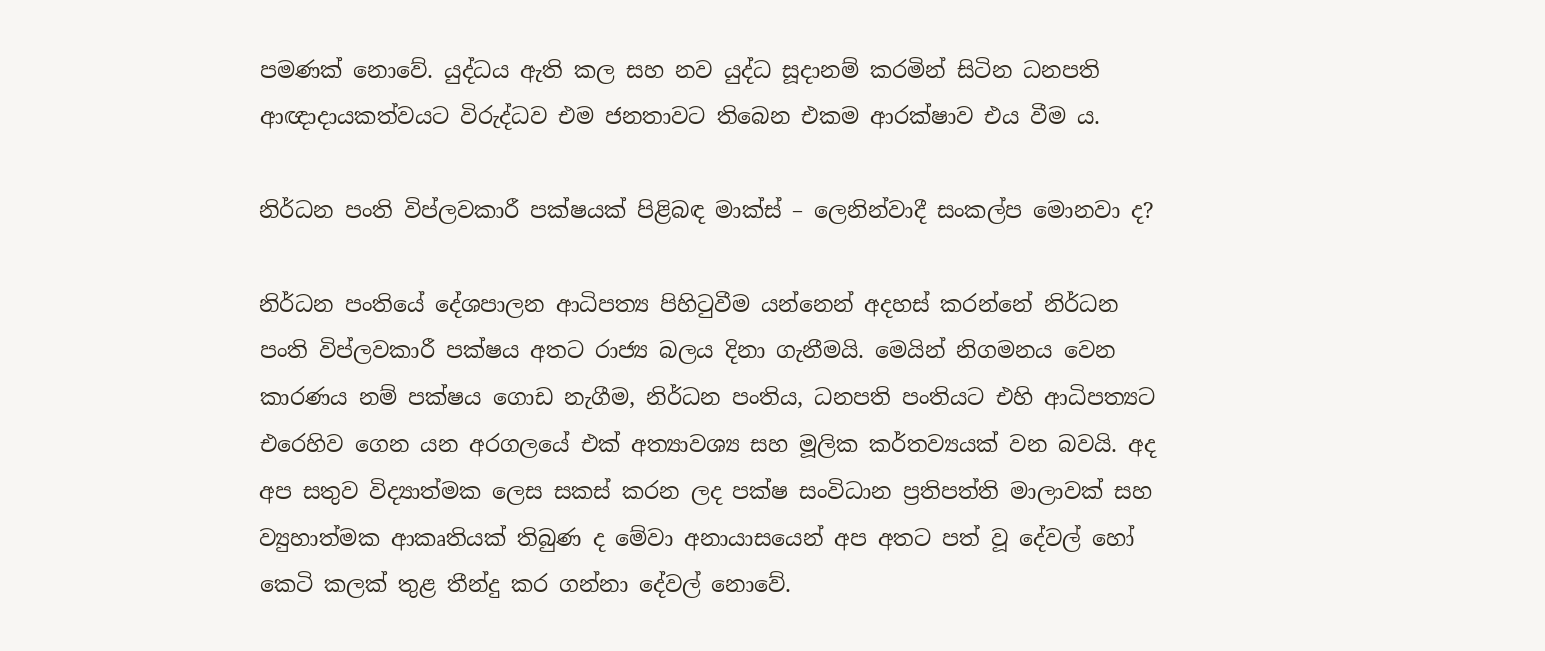පමණක් නොවේ. යුද්ධය ඇති කල සහ නව යුද්ධ සූදානම් කරමින් සිටින ධනපති ආඥාදායකත්වයට විරුද්ධව එම ජනතාවට තිබෙන එකම ආරක්ෂාව එය වීම ය.

නිර්ධන පංති විප්ලවකාරී පක්ෂයක් පිළිබඳ මාක්ස් – ලෙනින්වාදී සංකල්ප මොනවා ද?

නිර්ධන පංතියේ දේශපාලන ආධිපත්‍ය පිහිටුවීම යන්නෙන් අදහස් කරන්නේ නිර්ධන පංති විප්ලවකාරී පක්ෂය අතට රාජ්‍ය බලය දිනා ගැනීමයි. මෙයින් නිගමනය වෙන කාරණය නම් පක්ෂය ගොඩ නැගීම, නිර්ධන පංතිය, ධනපති පංතියට එහි ආධිපත්‍යට එරෙහිව ගෙන යන අරගලයේ එක් අත්‍යාවශ්‍ය සහ මූලික කර්තව්‍යයක් වන බවයි. අද අප සතුව විද්‍යාත්මක ලෙස සකස් කරන ලද පක්ෂ සංවිධාන ප්‍රතිපත්ති මාලාවක් සහ ව්‍යුහාත්මක ආකෘතියක් තිබුණ ද මේවා අනායාසයෙන් අප අතට පත් වූ දේවල් හෝ කෙටි කලක් තුළ තීන්දු කර ගන්නා දේවල් නොවේ.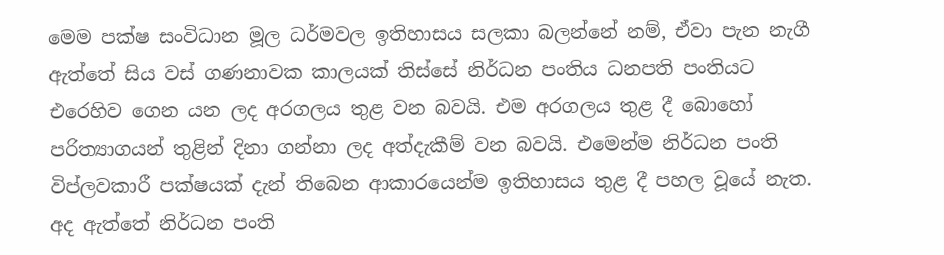මෙම පක්ෂ සංවිධාන මූල ධර්මවල ඉතිහාසය සලකා බලන්නේ නම්, ඒවා පැන නැගී ඇත්තේ සිය වස් ගණනාවක කාලයක් තිස්සේ නිර්ධන පංතිය ධනපති පංතියට එරෙහිව ගෙන යන ලද අරගලය තුළ වන බවයි. එම අරගලය තුළ දී බොහෝ පරිත්‍යාගයන් තුළින් දිනා ගන්නා ලද අත්දැකීම් වන බවයි. එමෙන්ම නිර්ධන පංති විප්ලවකාරී පක්ෂයක් දැන් තිබෙන ආකාරයෙන්ම ඉතිහාසය තුළ දී පහල වූයේ නැත. අද ඇත්තේ නිර්ධන පංති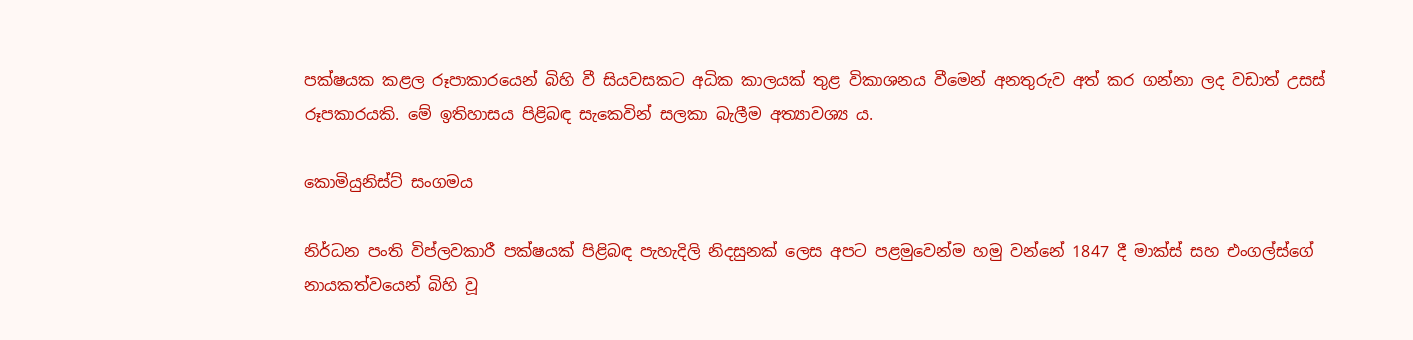පක්ෂයක කළල රූපාකාරයෙන් බිහි වී සියවසකට අධික කාලයක් තුළ විකාශනය වීමෙන් අනතුරුව අත් කර ගන්නා ලද වඩාත් උසස් රූපකාරයකි. මේ ඉතිහාසය පිළිබඳ සැකෙවින් සලකා බැලීම අත්‍යාවශ්‍ය ය.

කොමියුනිස්ට් සංගමය

නිර්ධන පංති විප්ලවකාරී පක්ෂයක් පිළිබඳ පැහැදිලි නිදසුනක් ලෙස අපට පළමුවෙන්ම හමු වන්නේ 1847 දී මාක්ස් සහ එංගල්ස්ගේ නායකත්වයෙන් බිහි වූ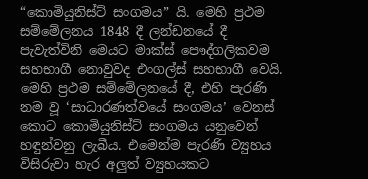“කොමියුනිස්ට් සංගමය” යි. මෙහි ප්‍රථම සම්මේලනය 1848 දී ලන්ඩනයේ දී පැවැත්විනි මෙයට මාක්ස් පෞද්ගලිකවම සහභාගී නොවුවද එංගල්ස් සහභාගී වෙයි. මෙහි ප්‍රථම සම්මේලනයේ දී, එහි පැරණි නම වූ ‘සාධාරණත්වයේ සංගමය’ වෙනස් කොට කොමියුනිස්ට් සංගමය යනුවෙන් හඳුන්වනු ලැබීය. එමෙන්ම පැරණි ව්‍යුහය විසිරුවා හැර අලුත් ව්‍යුහයකට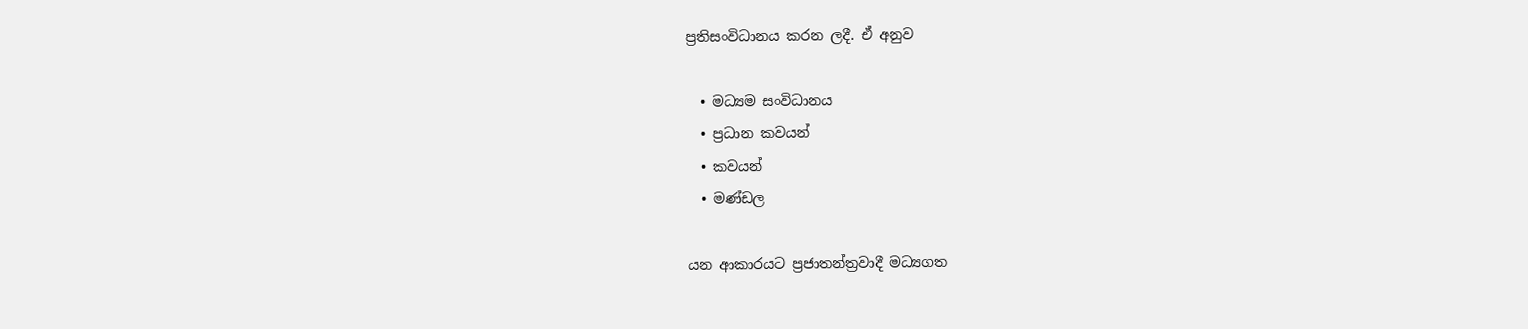ප්‍රතිසංවිධානය කරන ලදී. ඒ අනුව

  • මධ්‍යම සංවිධානය
  • ප්‍රධාන කවයන්
  • කවයන්
  • මණ්ඩල

යන ආකාරයට ප්‍රජාතන්ත්‍රවාදී මධ්‍යගත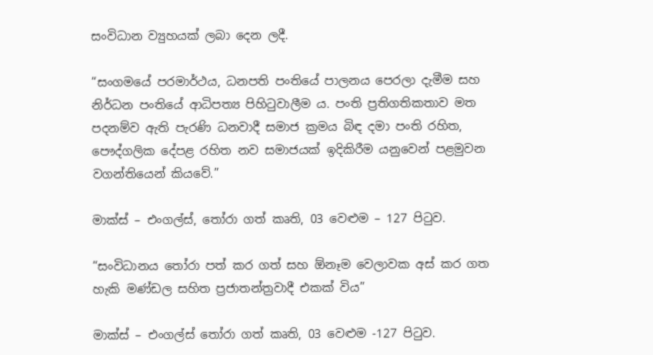සංවිධාන ව්‍යුහයක් ලබා දෙන ලදී.

“සංගමයේ පරමාර්ථය, ධනපති පංතියේ පාලනය පෙරලා දැමීම සහ නිර්ධන පංතියේ ආධිපත්‍ය පිහිටුවාලීම ය. පංති ප්‍රතිගතිකතාව මත පදනම්ව ඇති පැරණි ධනවාදී සමාජ ක්‍රමය බිඳ දමා පංති රහිත, පෞද්ගලික දේපළ රහිත නව සමාජයක් ඉදිකිරීම යනුවෙන් පළමුවන වගන්තියෙන් කියවේ.”

මාක්ස් – එංගල්ස්, තෝරා ගත් කෘති, 03 වෙළුම – 127 පිටුව.

“සංවිධානය තෝරා පත් කර ගත් සහ ඕනෑම වෙලාවක අස් කර ගත හැකි මණ්ඩල සහිත ප්‍රජාතන්ත්‍රවාදී එකක් විය”

මාක්ස් – එංගල්ස් තෝරා ගත් කෘති, 03 වෙළුම -127 පිටුව.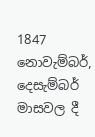1847 නොවැම්බර්, දෙසැම්බර් මාසවල දී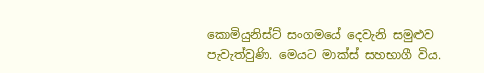කොමියුනිස්ට් සංගමයේ දෙවැනි සමුළුව පැවැත්වුණි. මෙයට මාක්ස් සහභාගී විය.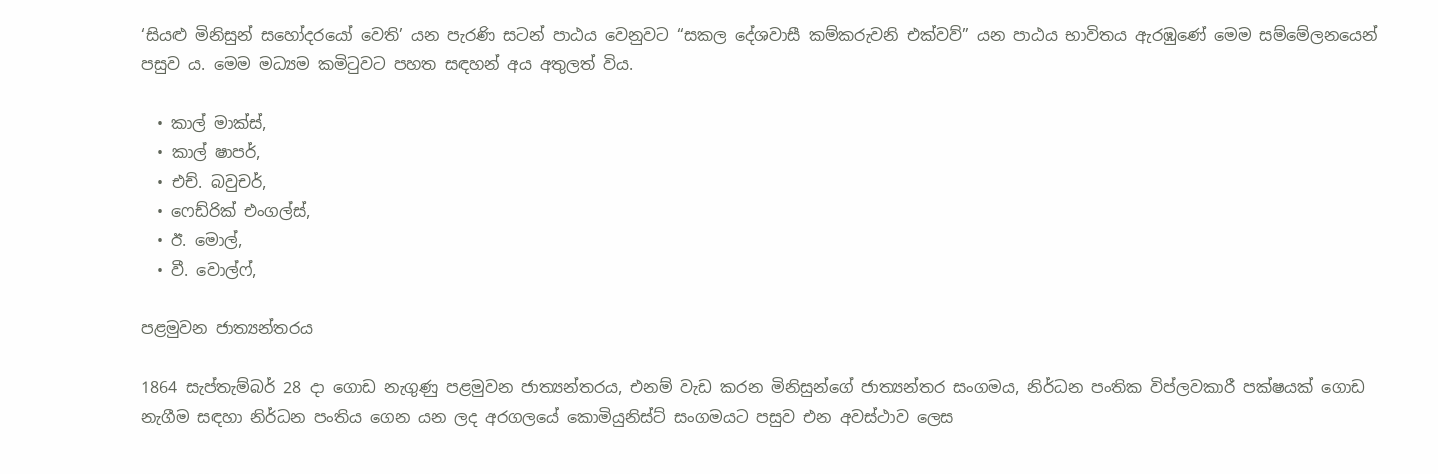‘සියළු මිනිසුන් සහෝදරයෝ වෙති’ යන පැරණි සටන් පාඨය වෙනුවට “සකල දේශවාසී කම්කරුවනි එක්වව්” යන පාඨය භාවිතය ඇරඹුණේ මෙම සම්මේලනයෙන් පසුව ය. මෙම මධ්‍යම කමිටුවට පහත සඳහන් අය අතුලත් විය.

  • කාල් මාක්ස්,
  • කාල් ෂාපර්,
  • එච්. බවුචර්,
  • ෆෙඩ්රික් එංගල්ස්,
  • ඊ. මොල්,
  • වී. වොල්ෆ්,

පළමුවන ජාත්‍යන්තරය

1864 සැප්තැම්බර් 28 දා ගොඩ නැගුණු පළමුවන ජාත්‍යන්තරය, එනම් වැඩ කරන මිනිසුන්ගේ ජාත්‍යන්තර සංගමය, නිර්ධන පංතික විප්ලවකාරී පක්ෂයක් ගොඩ නැගීම සඳහා නිර්ධන පංතිය ගෙන යන ලද අරගලයේ කොමියුනිස්ට් සංගමයට පසුව එන අවස්ථාව ලෙස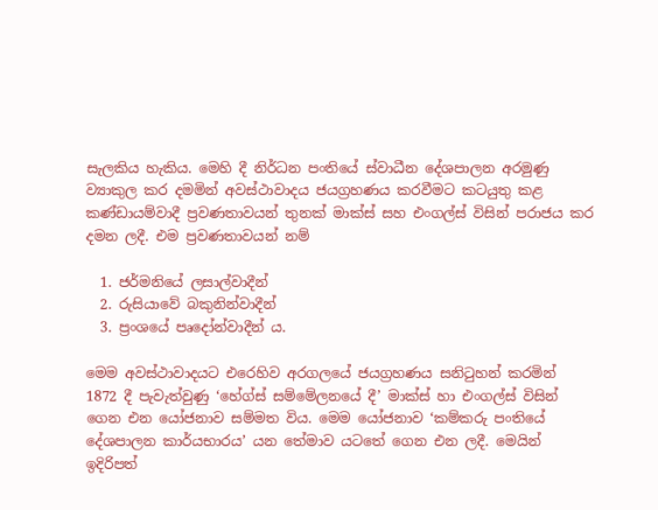සැලකිය හැකිය. මෙහි දී නිර්ධන පංතියේ ස්වාධීන දේශපාලන අරමුණු ව්‍යාකුල කර දමමින් අවස්ථාවාදය ජයග්‍රහණය කරවීමට කටයුතු කළ කණ්ඩායම්වාදී ප්‍රවණතාවයන් තුනක් මාක්ස් සහ එංගල්ස් විසින් පරාජය කර දමන ලදී. එම ප්‍රවණතාවයන් නම්

  1. ජර්මනියේ ලසාල්වාදීන්
  2. රුසියාවේ බකුනින්වාදීන්
  3. ප්‍රංශයේ පෘදෝන්වාදීන් ය.

මෙම අවස්ථාවාදයට එරෙහිව අරගලයේ ජයග්‍රහණය සනිටුහන් කරමින් 1872 දී පැවැත්වුණු ‘හේග්ස් සම්මේලනයේ දී’ මාක්ස් හා එංගල්ස් විසින් ගෙන එන යෝජනාව සම්මත විය. මෙම යෝජනාව ‘කම්කරු පංතියේ දේශපාලන කාර්යභාරය’ යන තේමාව යටතේ ගෙන එන ලදී. මෙයින් ඉදිරිපත්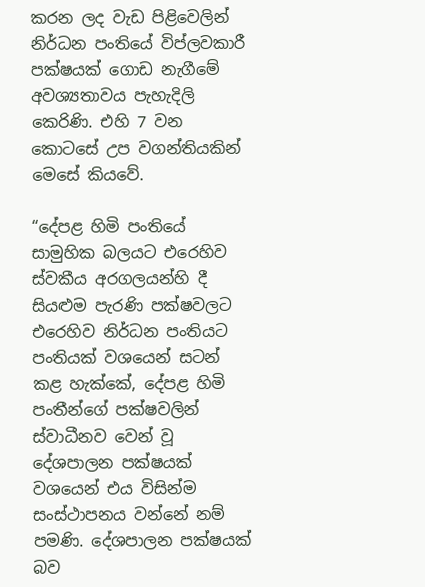කරන ලද වැඩ පිළිවෙලින් නිර්ධන පංතියේ විප්ලවකාරී පක්ෂයක් ගොඩ නැගීමේ අවශ්‍යතාවය පැහැදිලි කෙරිණි. එහි 7 වන කොටසේ උප වගන්තියකින් මෙසේ කියවේ.

“දේපළ හිමි පංතියේ සාමුහික බලයට එරෙහිව ස්වකීය අරගලයන්හි දී සියළුම පැරණි පක්ෂවලට එරෙහිව නිර්ධන පංතියට පංතියක් වශයෙන් සටන් කළ හැක්කේ, දේපළ හිමි පංතීන්ගේ පක්ෂවලින් ස්වාධීනව වෙන් වූ දේශපාලන පක්ෂයක් වශයෙන් එය විසින්ම සංස්ථාපනය වන්නේ නම් පමණි. දේශපාලන පක්ෂයක් බව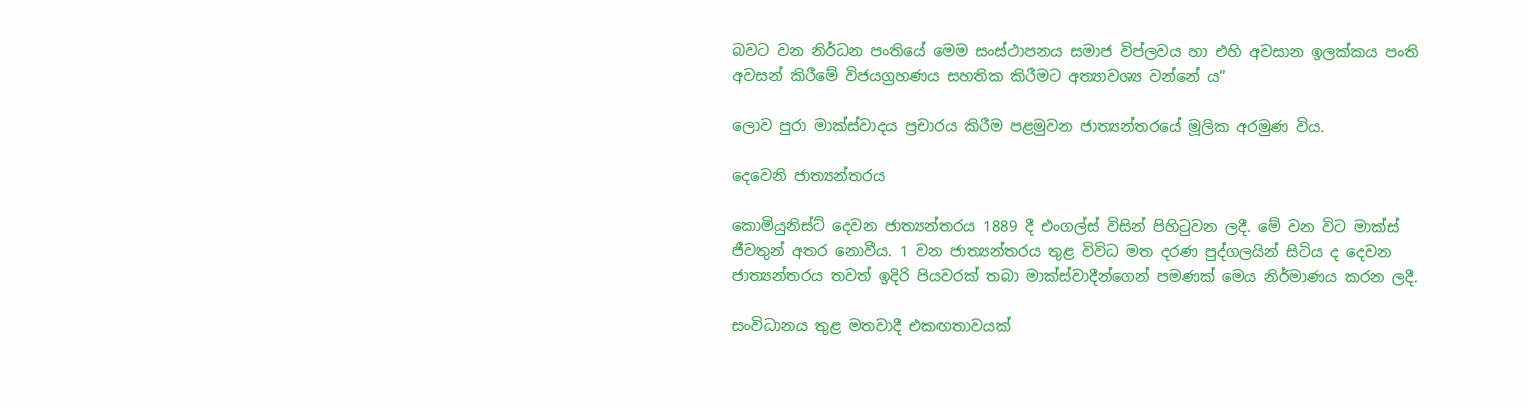බවට වන නිර්ධන පංතියේ මෙම සංස්ථාපනය සමාජ විප්ලවය හා එහි අවසාන ඉලක්කය පංති අවසන් කිරීමේ විජයග්‍රහණය සහතික කිරීමට අත්‍යාවශ්‍ය වන්නේ ය”

ලොව පුරා මාක්ස්වාදය ප්‍රචාරය කිරීම පළමුවන ජාත්‍යන්තරයේ මූලික අරමුණ විය.

දෙවෙනි ජාත්‍යන්තරය

කොමියුනිස්ට් දෙවන ජාත්‍යන්තරය 1889 දී එංගල්ස් විසින් පිහිටුවන ලදී. මේ වන විට මාක්ස් ජීවතුන් අතර නොවීය. 1 වන ජාත්‍යන්තරය තුළ විවිධ මත දරණ පුද්ගලයින් සිටිය ද දෙවන ජාත්‍යන්තරය තවත් ඉදිරි පියවරක් තබා මාක්ස්වාදීන්ගෙන් පමණක් මෙය නිර්මාණය කරන ලදී.

සංවිධානය තුළ මතවාදී එකඟතාවයක්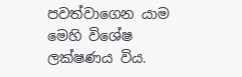පවත්වාගෙන යාම මෙහි විශේෂ ලක්ෂණය විය.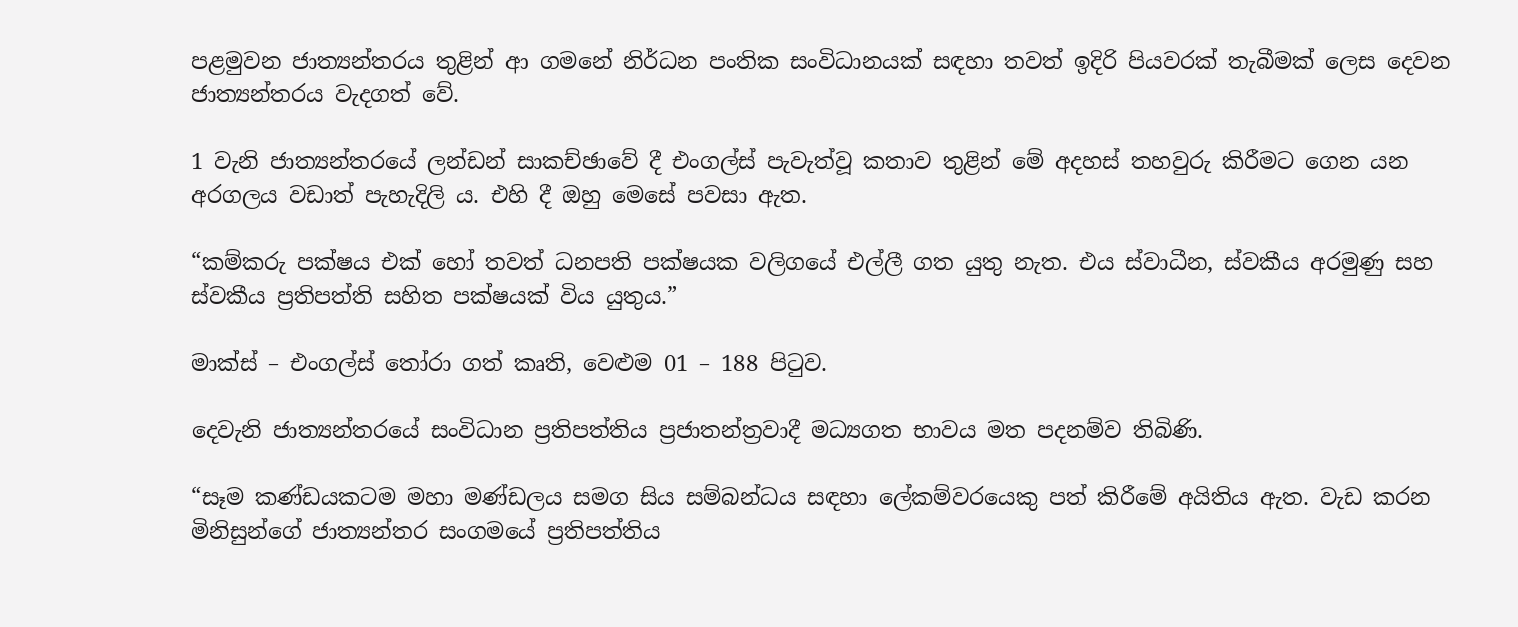පළමුවන ජාත්‍යන්තරය තුළින් ආ ගමනේ නිර්ධන පංතික සංවිධානයක් සඳහා තවත් ඉදිරි පියවරක් තැබීමක් ලෙස දෙවන ජාත්‍යන්තරය වැදගත් වේ.

1 වැනි ජාත්‍යන්තරයේ ලන්ඩන් සාකච්ඡාවේ දී එංගල්ස් පැවැත්වූ කතාව තුළින් මේ අදහස් තහවුරු කිරීමට ගෙන යන අරගලය වඩාත් පැහැදිලි ය. එහි දී ඔහු මෙසේ පවසා ඇත.

“කම්කරු පක්ෂය එක් හෝ තවත් ධනපති පක්ෂයක වලිගයේ එල්ලී ගත යුතු නැත. එය ස්වාධීන, ස්වකීය අරමුණු සහ ස්වකීය ප්‍රතිපත්ති සහිත පක්ෂයක් විය යුතුය.”

මාක්ස් – එංගල්ස් තෝරා ගත් කෘති, වෙළුම 01 – 188 පිටුව.

දෙවැනි ජාත්‍යන්තරයේ සංවිධාන ප්‍රතිපත්තිය ප්‍රජාතන්ත්‍රවාදී මධ්‍යගත භාවය මත පදනම්ව තිබිණි.

“සෑම කණ්ඩයකටම මහා මණ්ඩලය සමග සිය සම්බන්ධය සඳහා ලේකම්වරයෙකු පත් කිරීමේ අයිතිය ඇත. වැඩ කරන මිනිසුන්ගේ ජාත්‍යන්තර සංගමයේ ප්‍රතිපත්තිය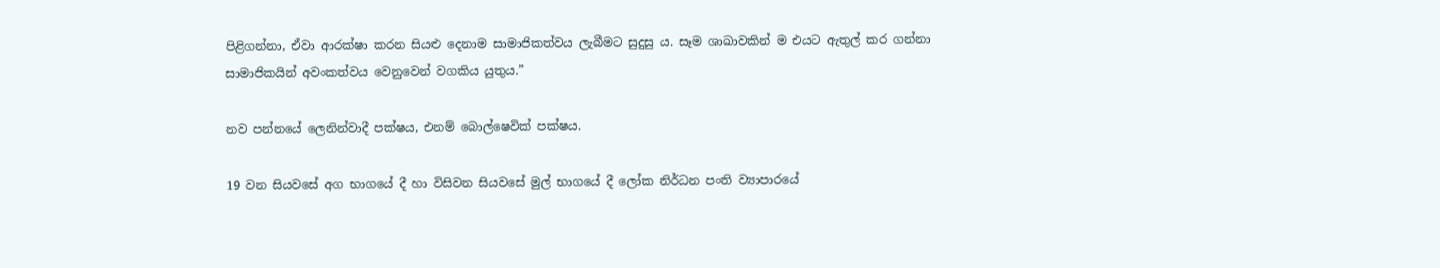පිළිගන්නා, ඒවා ආරක්ෂා කරන සියළු දෙනාම සාමාජිකත්වය ලැබීමට සුදුසු ය. සෑම ශාඛාවකින් ම එයට ඇතුල් කර ගන්නා සාමාජිකයින් අවංකත්වය වෙනුවෙන් වගකිය යුතුය.”

නව පන්නයේ ලෙනින්වාදී පක්ෂය, එනම් බොල්ෂෙවික් පක්ෂය.

19 වන සියවසේ අග භාගයේ දී හා විසිවන සියවසේ මුල් භාගයේ දී ලෝක නිර්ධන පංති ව්‍යාපාරයේ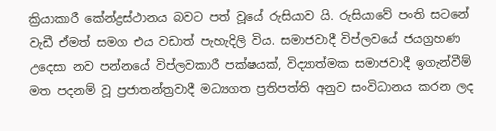ක්‍රියාකාරී කේන්ද්‍රස්ථානය බවට පත් වූයේ රුසියාව යි. රුසියාවේ පංති සටනේ වැඩී ඒමත් සමග එය වඩාත් පැහැදිලි විය. සමාජවාදී විප්ලවයේ ජයග්‍රහණ උදෙසා නව පන්නයේ විප්ලවකාරී පක්ෂයක්, විද්‍යාත්මක සමාජවාදී ඉගැන්වීම් මත පදනම් වූ ප්‍රජාතන්ත්‍රවාදී මධ්‍යගත ප්‍රතිපත්ති අනුව සංවිධානය කරන ලද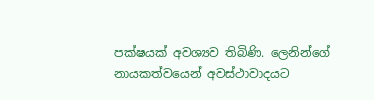පක්ෂයක් අවශ්‍යව තිබිණි. ලෙනින්ගේ නායකත්වයෙන් අවස්ථාවාදයට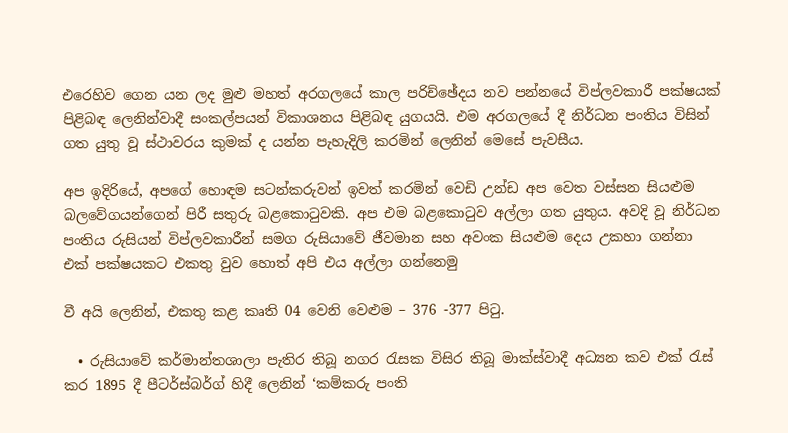එරෙහිව ගෙන යන ලද මුළු මහත් අරගලයේ කාල පරිච්ඡේදය නව පන්නයේ විප්ලවකාරී පක්ෂයක් පිළිබඳ ලෙනින්වාදී සංකල්පයන් විකාශනය පිළිබඳ යුගයයි. එම අරගලයේ දී නිර්ධන පංතිය විසින් ගත යුතු වූ ස්ථාවරය කුමක් ද යන්න පැහැදිලි කරමින් ලෙනින් මෙසේ පැවසීය.

අප ඉදිරියේ, අපගේ හොඳම සටන්කරුවන් ඉවත් කරමින් වෙඩි උන්ඩ අප වෙත වස්සන සියළුම බලවේගයන්ගෙන් පිරී සතුරු බළකොටුවකි. අප එම බළකොටුව අල්ලා ගත යුතුය. අවදි වූ නිර්ධන පංතිය රුසියන් විප්ලවකාරීන් සමග රුසියාවේ ජීවමාන සහ අවංක සියළුම දෙය උකහා ගන්නා එක් පක්ෂයකට එකතු වුව හොත් අපි එය අල්ලා ගන්නෙමු

වී අයි ලෙනින්, එකතු කළ කෘති 04 වෙනි වෙළුම – 376 -377 පිටු.

  • රුසියාවේ කර්මාන්තශාලා පැතිර තිබූ නගර රැසක විසිර තිබූ මාක්ස්වාදී අධ්‍යන කව එක් රැස් කර 1895 දී පීටර්ස්බර්ග් හිදී ලෙනින් ‘කම්කරු පංති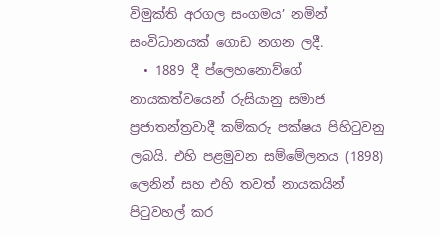විමුක්ති අරගල සංගමය’ නමින් සංවිධානයක් ගොඩ නගන ලදී.
  • 1889 දී ප්ලෙහනොව්ගේ නායකත්වයෙන් රුසියානු සමාජ ප්‍රජාතන්ත්‍රවාදී කම්කරු පක්ෂය පිහිටුවනු ලබයි. එහි පළමුවන සම්මේලනය (1898) ලෙනින් සහ එහි තවත් නායකයින් පිටුවහල් කර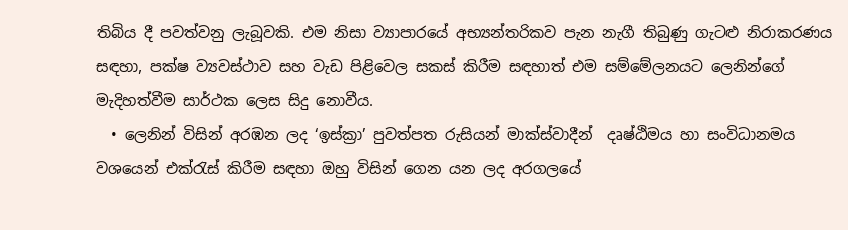තිබිය දී පවත්වනු ලැබූවකි. එම නිසා ව්‍යාපාරයේ අභ්‍යන්තරිකව පැන නැගී තිබුණු ගැට‍ළු නිරාකරණය සඳහා, පක්ෂ ව්‍යවස්ථාව සහ වැඩ පිළිවෙල සකස් කිරීම සඳහාත් එම සම්මේලනයට ලෙනින්ගේ මැදිහත්වීම සාර්ථක ලෙස සිදු නොවීය.
  • ලෙනින් විසින් අරඹන ලද ‘ඉස්ක්‍රා’ පුවත්පත රුසියන් මාක්ස්වාදීන්  දෘෂ්ඨිමය හා සංවිධානමය වශයෙන් එක්රැස් කිරීම සඳහා ඔහු විසින් ගෙන යන ලද අරගලයේ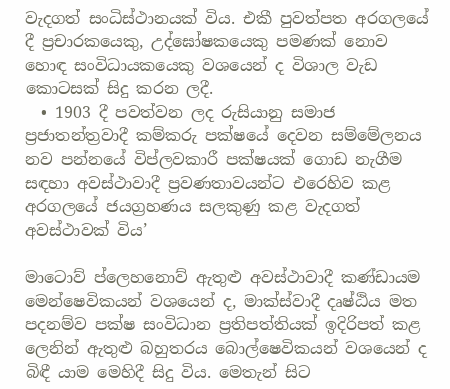වැදගත් සංධිස්ථානයක් විය. එකී පුවත්පත අරගලයේ දී ප්‍රචාරකයෙකු, උද්ඝෝෂකයෙකු පමණක් නොව හොඳ සංවිධායකයෙකු වශයෙන් ද විශාල වැඩ කොටසක් සිදු කරන ලදී.
  • 1903 දී පවත්වන ලද රුසියානු සමාජ ප්‍රජාතන්ත්‍රවාදී කම්කරු පක්ෂයේ දෙවන සම්මේලනය නව පන්නයේ විප්ලවකාරී පක්ෂයක් ගොඩ නැගීම සඳහා අවස්ථාවාදී ප්‍රවණතාවයන්ට එරෙහිව කළ අරගලයේ ජයග්‍රහණය සලකුණු කළ වැදගත් අවස්ථාවක් විය’

මාටොව් ප්ලෙහනොව් ඇතුළු අවස්ථාවාදී කණ්ඩායම මෙන්ෂෙවිකයන් වශයෙන් ද, මාක්ස්වාදී දෘෂ්ඨිය මත පදනම්ව පක්ෂ සංවිධාන ප්‍රතිපත්තියක් ඉදිරිපත් කළ ලෙනින් ඇතුළු බහුතරය බොල්ෂෙවිකයන් වශයෙන් ද බිඳී යාම මෙහිදී සිදු විය. මෙතැන් සිට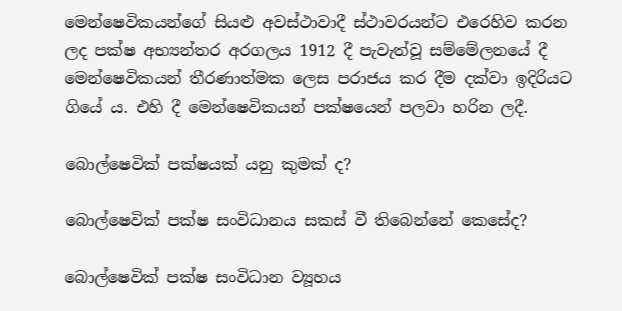මෙන්ෂෙවිකයන්ගේ සියළු අවස්ථාවාදී ස්ථාවරයන්ට එරෙහිව කරන ලද පක්ෂ අභ්‍යන්තර අරගලය 1912 දී පැවැත්වූ සම්මේලනයේ දී මෙන්ෂෙවිකයන් තීරණාත්මක ලෙස පරාජය කර දීම දක්වා ඉදිරියට ගියේ ය. එහි දී මෙන්ෂෙවිකයන් පක්ෂයෙන් පලවා හරින ලදී.

බොල්ෂෙවික් පක්ෂයක් යනු කුමක් ද?

බොල්ෂෙවික් පක්ෂ සංවිධානය සකස් වී තිබෙන්නේ කෙසේද?

බොල්ෂෙවික් පක්ෂ සංවිධාන ව්‍යූහය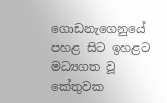ගොඩනැගෙනුයේ පහළ සිට ඉහළට මධ්‍යගත වූ කේතුවක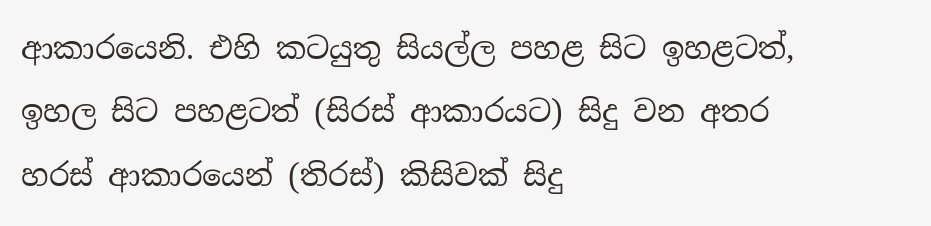ආකාරයෙනි. එහි කටයුතු සියල්ල පහළ සිට ඉහළටත්, ඉහල සිට පහළටත් (සිරස් ආකාරයට) සිදු වන අතර හරස් ආකාරයෙන් (තිරස්) කිසිවක් සිදු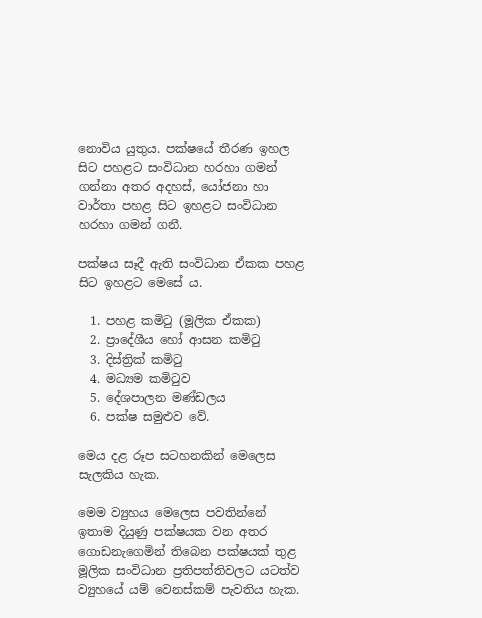නොවිය යුතුය. පක්ෂයේ තීරණ ඉහල සිට පහළට සංවිධාන හරහා ගමන් ගන්නා අතර අදහස්, යෝජනා හා වාර්තා පහළ සිට ඉහළට සංවිධාන හරහා ගමන් ගනී.

පක්ෂය සෑදී ඇති සංවිධාන ඒකක පහළ සිට ඉහළට මෙසේ ය.

  1. පහළ කමිටු (මූලික ඒකක)
  2. ප්‍රාදේශීය හෝ ආසන කමිටු
  3. දිස්ත්‍රික් කමිටු
  4. මධ්‍යම කමිටුව
  5. දේශපාලන මණ්ඩලය
  6. පක්ෂ සමුළුව වේ.

මෙය දළ රූප සටහනකින් මෙලෙස සැලකිය හැක.

මෙම ව්‍යුහය මෙලෙස පවතින්නේ ඉතාම දියුණු පක්ෂයක වන අතර ගොඩනැගෙමින් තිබෙන පක්ෂයක් තුළ මූලික සංවිධාන ප්‍රතිපත්තිවලට යටත්ව ව්‍යුහයේ යම් වෙනස්කම් පැවතිය හැක.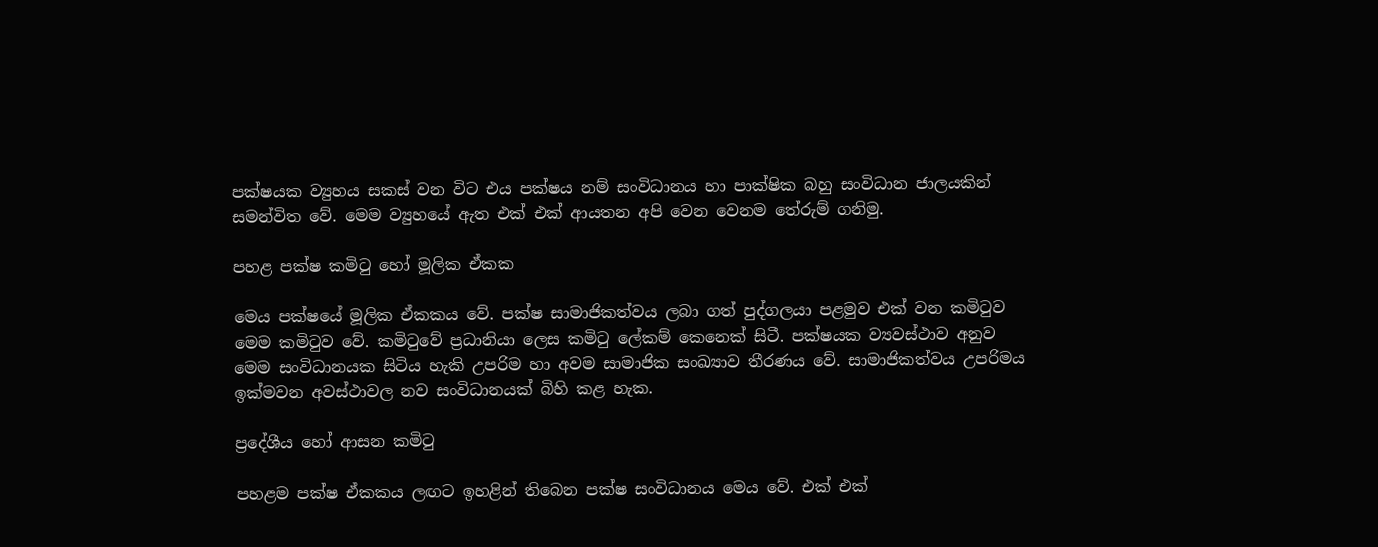පක්ෂයක ව්‍යුහය සකස් වන විට එය පක්ෂය නම් සංවිධානය හා පාක්ෂික බහු සංවිධාන ජාලයකින් සමන්විත වේ. මෙම ව්‍යුහයේ ඇත එක් එක් ආයතන අපි වෙන වෙනම තේරුම් ගනිමු.

පහළ පක්ෂ කමිටු ‌හෝ මූලික ඒකක

මෙය පක්ෂයේ මූලික ඒකකය වේ. පක්ෂ සාමාජිකත්වය ලබා ගත් පුද්ගලයා පළමුව එක් වන කමිටුව මෙම කමිටුව වේ. කමිටුවේ ප්‍රධානියා ලෙස කමිටු ලේකම් කෙනෙක් සිටී. පක්ෂයක ව්‍යවස්ථාව අනුව මෙම සංවිධානයක සිටිය හැකි උපරිම හා අවම සාමාජික සංඛ්‍යාව තීරණය වේ. සාමාජිකත්වය උපරිමය ඉක්මවන අවස්ථාවල නව සංවිධානයක් බිහි කළ හැක.

ප්‍රදේශීය හෝ ආසන කමිටු

පහළම පක්ෂ ඒකකය ලඟට ඉහළින් තිබෙන පක්ෂ සංවිධානය මෙය වේ. එක් එක්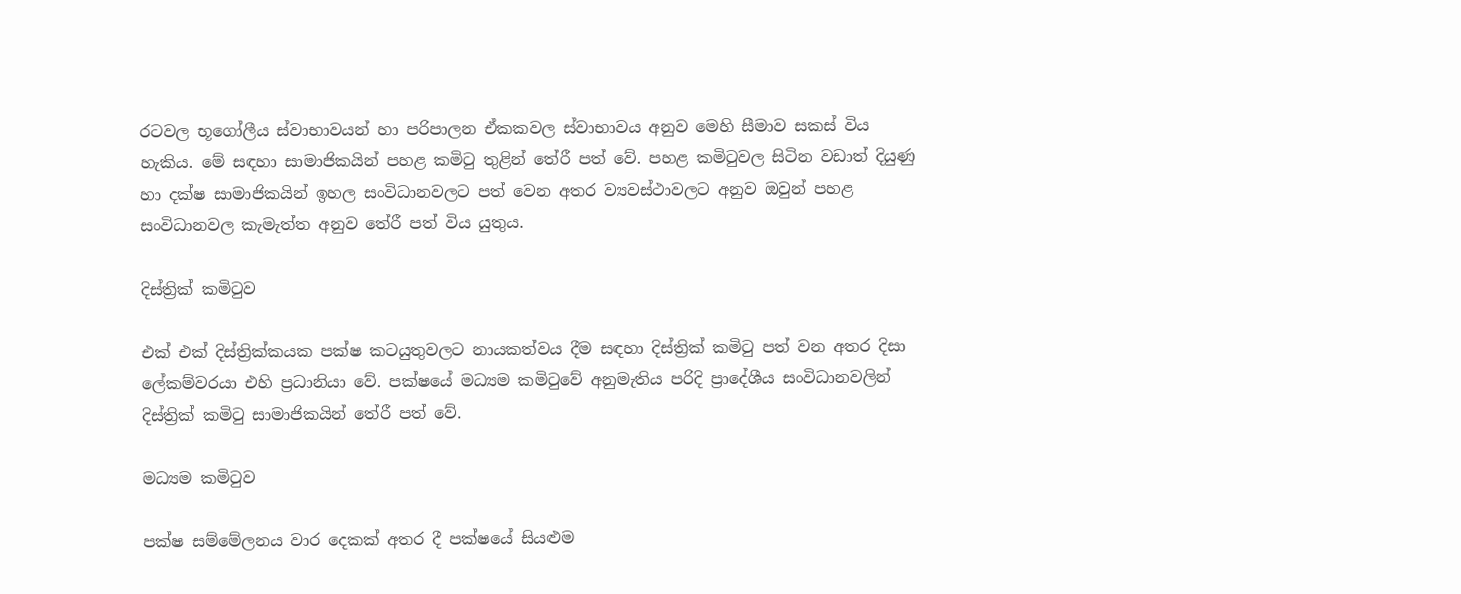රටවල භූගෝලීය ස්වාභාවයන් හා පරිපාලන ඒකකවල ස්වාභාවය අනුව මෙහි සීමාව සකස් විය හැකිය. මේ සඳහා සාමාජිකයින් පහළ කමිටු තුළින් තේරී පත් වේ. පහළ කමිටුවල සිටින වඩාත් දියුණු හා දක්ෂ සාමාජිකයින් ඉහල සංවිධානවලට පත් වෙන අතර ව්‍යවස්ථාවලට අනුව ඔවුන් පහළ සංවිධානවල කැමැත්ත අනුව තේරී පත් විය යුතුය.

දිස්ත්‍රික් කමිටුව

එක් එක් දිස්ත්‍රික්කයක පක්ෂ කටයුතුවලට නායකත්වය දීම සඳහා දිස්ත්‍රික් කමිටු පත් වන අතර දිසා ලේකම්වරයා එහි ප්‍රධානියා වේ. පක්ෂයේ මධ්‍යම කමිටුවේ අනුමැතිය පරිදි ප්‍රාදේශීය සංවිධානවලින් දිස්ත්‍රික් කමිටු සාමාජිකයින් තේරී පත් වේ.

මධ්‍යම කමිටුව

පක්ෂ සම්මේලනය වාර දෙකක් අතර දී පක්ෂයේ සියළුම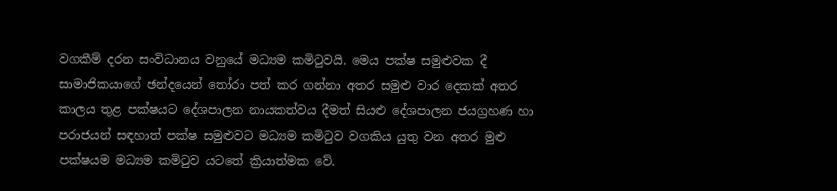වගකීම් දරන සංවිධානය වනුයේ මධ්‍යම කමිටුවයි. මෙය පක්ෂ සමුළුවක දී සාමාජිකයාගේ ඡන්දයෙන් තෝරා පත් කර ගන්නා අතර සමුළු වාර දෙකක් අතර කාලය තුළ පක්ෂයට දේශපාලන නායකත්වය දීමත් සියළු දේශපාලන ජයග්‍රහණ හා පරාජයන් සඳහාත් පක්ෂ සමුළුවට මධ්‍යම කමිටුව වගකිය යුතු වන අතර මුළු පක්ෂයම මධ්‍යම කමිටුව යටතේ ක්‍රියාත්මක වේ.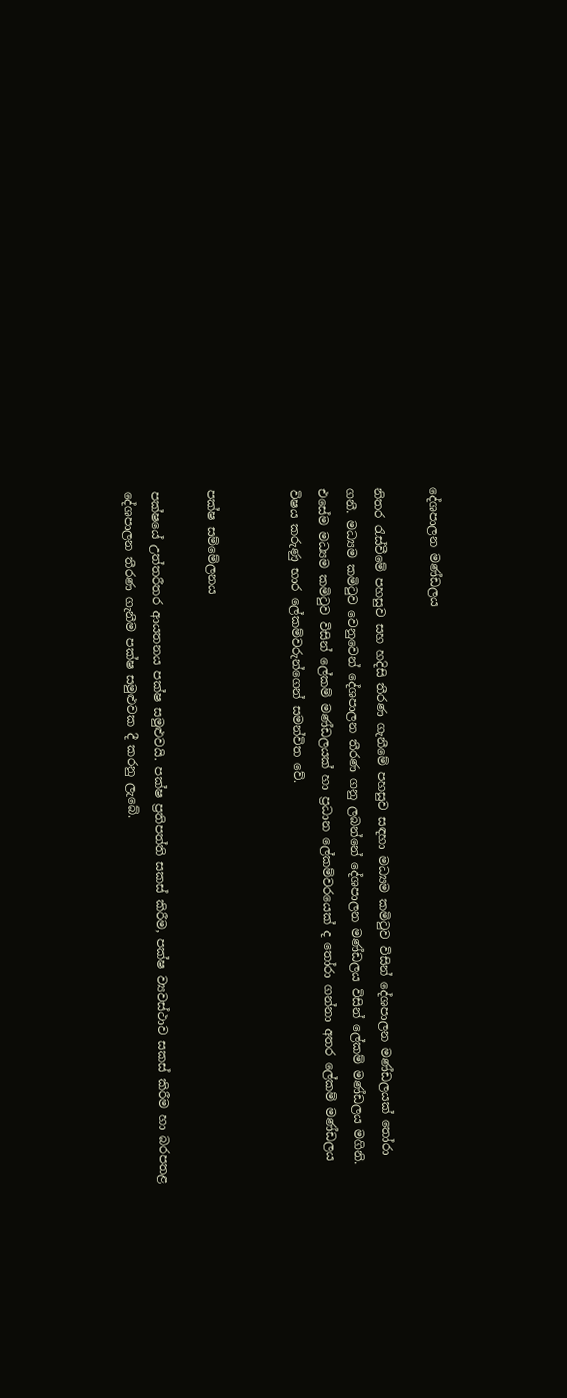දේශපාලන මණ්ඩලය

නිතර රැස්වීමේ පහසුව සහ හදිසි තීරණ ගැනීමේ පහසුව සඳහා මධ්‍යම කමිටුව විසින් දේශපාලන මණ්ඩලයක් තෝරා ගනී. මධ්‍යම කමිටුව වෙනුවෙන් දේශපාලන තීරණ ගනු ලබන්නේ දේශපාලන මණ්ඩලය විසින් ලේකම් මණ්ඩලය මගිනි. එසේම මධ්‍යම කමිටුව විසින් ලේකම් මණ්ඩලයක් හා ප්‍රධාන ලේකම්වරයෙක් ද ‌තෝරා ගන්නා අතර ලේකම් මණ්ඩලය විෂය කරුණු භාර ලේකම්වරුන්ගෙන් සමන්විත වේ.


පක්ෂ සම්මේලනය

පක්ෂයේ උත්තරීතර ආයතනය පක්ෂ සමුළුවයි. පක්ෂ ප්‍රතිපත්ති සකස් කිරීම, පක්ෂ ව්‍යවස්ථාව සකස් කිරීම හා බරපතළ දේශපාලන තීරණ ගැනීම පක්ෂ සමුළුවක දී කරනු ලැබේ.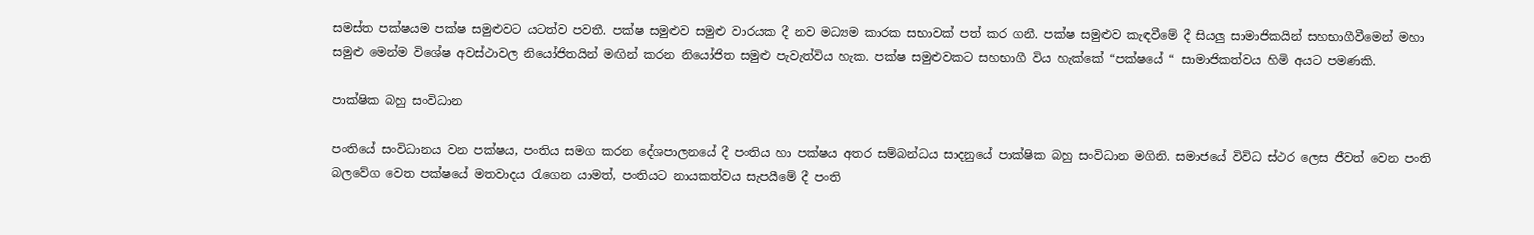සමස්ත පක්ෂයම පක්ෂ සමුළුවට යටත්ව පවතී. පක්ෂ සමුළුව සමුළු වාරයක දී නව මධ්‍යම කාරක සභාවක් පත් කර ගනී. පක්ෂ සමුළුව කැඳවීමේ දී සියලු සාමාජිකයින් සහභාගීවීමෙන් මහා සමුළු මෙන්ම විශේෂ අවස්ථාවල නියෝජිතයින් මඟින් කරන නියෝජිත සමුළු පැවැත්විය හැක. පක්ෂ සමුළුවකට සහභාගී විය හැක්කේ “පක්ෂයේ “ සාමාජිකත්වය හිමි අයට පමණකි.

පාක්ෂික බහු සංවිධාන

පංතියේ සංවිධානය වන පක්ෂය, පංතිය සමග කරන දේශපාලනයේ දී පංතිය හා පක්ෂය අතර සම්බන්ධය සාදනුයේ පාක්ෂික බහු සංවිධාන මගිනි. සමාජයේ විවිධ ස්ථර ලෙස ජීවත් වෙන පංති බලවේග වෙත පක්ෂයේ මතවාදය රැගෙන යාමත්, පංතියට නායකත්වය සැපයීමේ දී පංති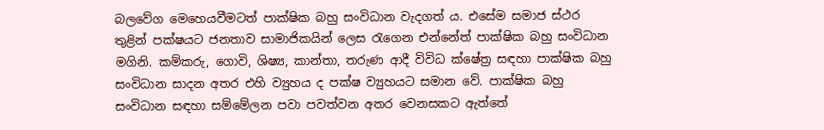බලවේග මෙහෙයවීමටත් පාක්ෂික බහු සංවිධාන වැදගත් ය. එසේම සමාජ ස්ථර තුළින් පක්ෂයට ජනතාව සාමාජිකයින් ලෙස රැගෙන එන්නේත් පාක්ෂික බහු සංවිධාන මගිනි. කම්කරු, ගොවි, ශිෂ්‍ය, කාන්තා, තරුණ ආදී විවිධ ක්ෂේත්‍ර සඳහා පාක්ෂික බහු සංවිධාන සාදන අතර එහි ව්‍යුහය ද පක්ෂ ව්‍යුහයට සමාන වේ. පාක්ෂික බහු සංවිධාන සඳහා සම්මේලන පවා පවත්වන අතර වෙනසකට ඇත්තේ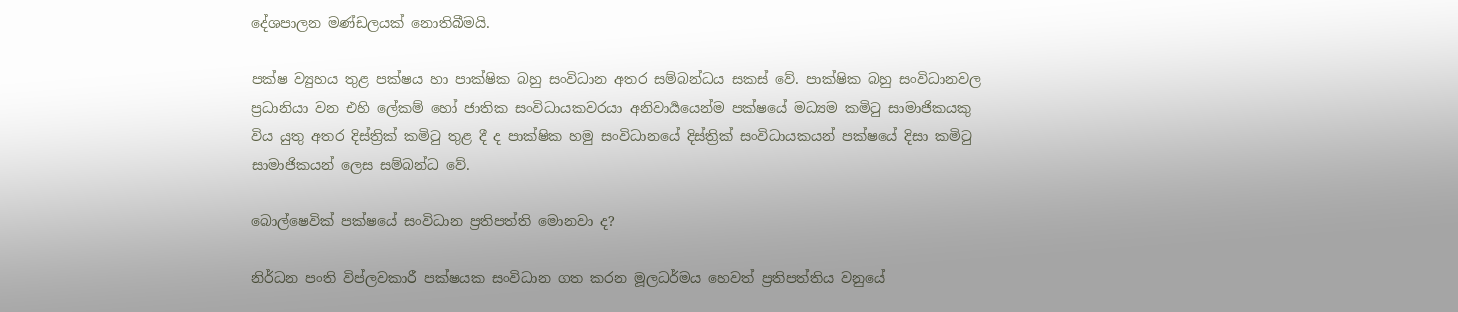දේශපාලන මණ්ඩලයක් නොතිබීමයි.

පක්ෂ ව්‍යුහය තුළ පක්ෂය හා පාක්ෂික බහු සංවිධාන අතර සම්බන්ධය සකස් වේ. පාක්ෂික බහු සංවිධානවල ප්‍රධානියා වන එහි ලේකම් හෝ ජාතික සංවිධායකවරයා අනිවාර්‍යයෙන්ම පක්ෂයේ මධ්‍යම කමිටු සාමාජිකයකු විය යුතු අතර දිස්ත්‍රික් කමිටු තුළ දී ද පාක්ෂික හමු සංවිධානයේ දිස්ත්‍රික් සංවිධායකයන් පක්ෂයේ දිසා කමිටු සාමාජිකයන් ලෙස සම්බන්ධ වේ.

බොල්ෂෙවික් පක්ෂයේ සංවිධාන ප්‍රතිපත්ති මොනවා ද?

නිර්ධන පංති විප්ලවකාරී පක්ෂයක සංවිධාන ගත කරන මූලධර්මය හෙවත් ප්‍රතිපත්තිය වනුයේ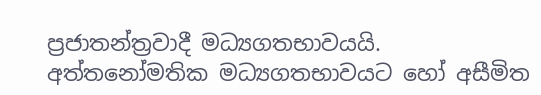ප්‍රජාතන්ත්‍රවාදී මධ්‍යගතභාවයයි. අත්තනෝමතික මධ්‍යගතභාවයට හෝ අසීමිත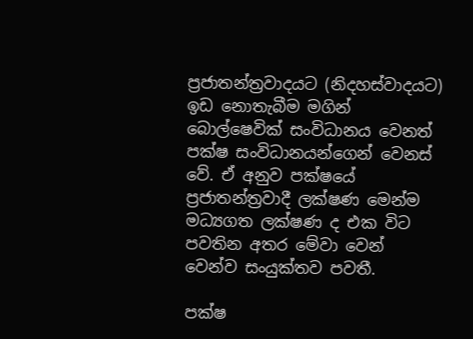ප්‍රජාතන්ත්‍රවාදයට (නිදහස්වාදයට) ඉඩ නොතැබීම මගින් බොල්ෂෙවික් සංවිධානය වෙනත් පක්ෂ සංවිධානයන්ගෙන් වෙනස් වේ. ඒ අනුව පක්ෂයේ ප්‍රජාතන්ත්‍රවාදී ලක්ෂණ මෙන්ම මධ්‍යගත ලක්ෂණ ද එක විට පවතින අතර මේවා වෙන් වෙන්ව සංයුක්තව පවතී.

පක්ෂ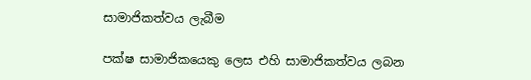සාමාජිකත්වය ලැබීම

පක්ෂ සාමාජිකයෙකු ලෙස එහි සාමාජිකත්වය ලබන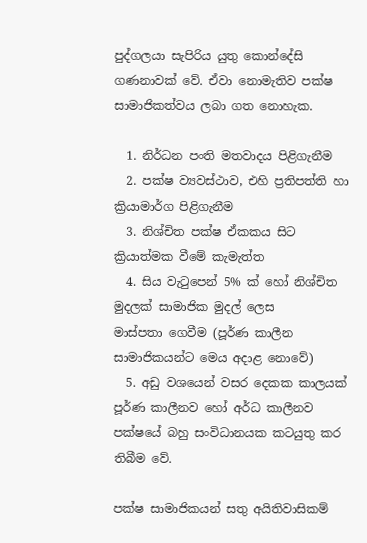පුද්ගලයා සැපිරිය යුතු කොන්දේසි ගණනාවක් වේ. ඒවා නොමැතිව පක්ෂ සාමාජිකත්වය ලබා ගත නොහැක.

  1. නිර්ධන පංති මතවාදය පිළිගැනීම
  2. පක්ෂ ව්‍යවස්ථාව, එහි ප්‍රතිපත්ති හා ක්‍රියාමාර්ග පිළිගැනීම
  3. නිශ්චිත පක්ෂ ඒකකය සිට ක්‍රියාත්මක වීමේ කැමැත්ත
  4. සිය වැටුපෙන් 5% ක් හෝ නිශ්චිත මුදලක් සාමාජික මුදල් ලෙස මාස්පතා ‌ගෙවීම (පූර්ණ කාලීන සාමාජිකයන්ට මෙය අදාළ නොවේ)
  5. අඩු වශයෙන් වසර දෙකක කාලයක් පූර්ණ කාලීනව හෝ අර්ධ කාලීනව පක්ෂයේ බහු සංවිධානයක කටයුතු කර තිබීම වේ.

පක්ෂ සාමාජිකයන් සතු අයිතිවාසිකම්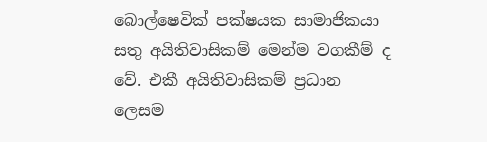බොල්ෂෙවික් පක්ෂයක සාමාජිකයා සතු අයිතිවාසිකම් මෙන්ම වගකීම් ද වේ. එකී අයිතිවාසිකම් ප්‍රධාන ලෙසම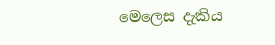මෙලෙස දැකිය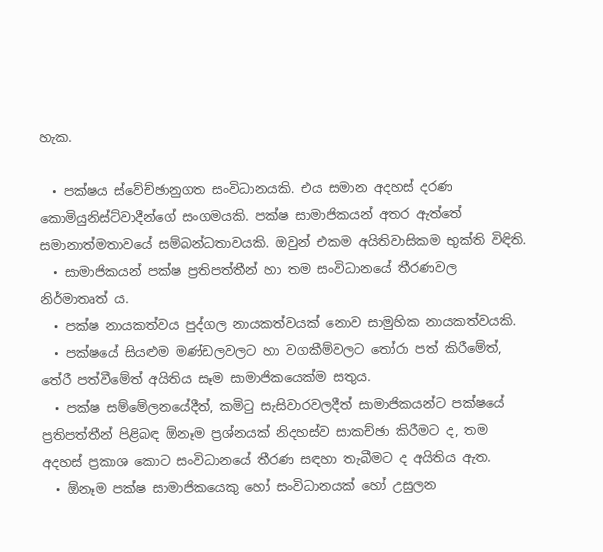හැක.

  • පක්ෂය ස්වේච්ඡානුගත සංවිධානයකි. එය සමාන අදහස් දරණ කොමියුනිස්ට්වාදීන්ගේ සංගමයකි. පක්ෂ සාමාජිකයන් අතර ඇත්තේ සමානාත්මතාවයේ සම්බන්ධතාවයකි. ඔවුන් එකම අයිතිවාසිකම භුක්ති විඳිති.
  • සාමාජිකයන් පක්ෂ ප්‍රතිපත්තීන් හා තම සංවිධානයේ තීරණවල නිර්මාතෘත් ය.
  • පක්ෂ නායකත්වය පුද්ගල නායකත්වයක් නොව සාමුහික නායකත්වයකි.
  • පක්ෂයේ සියළුම මණ්ඩලවලට හා වගකීම්වලට තෝරා පත් කිරීමේත්, තේරී පත්වීමේත් අයිතිය සෑම සාමාජිකයෙක්ම සතුය.
  • පක්ෂ සම්මේලනයේදීත්, කමිටු සැසිවාරවලදීත් සාමාජිකයන්ට පක්ෂයේ ප්‍රතිපත්තීන් පිළිබඳ ඕනෑම ප්‍රශ්නයක් නිදහස්ව සාකච්ඡා කිරීමට ද, තම අදහස් ප්‍රකාශ කොට සංවිධානයේ තීරණ සඳහා තැබීමට ද අයිතිය ඇත.
  • ඕනෑම පක්ෂ සාමාජිකයෙකු හෝ සංවිධානයක් හෝ උසුලන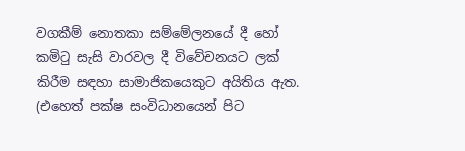වගකීම් නොතකා සම්මේලනයේ දී හෝ කමිටු සැසි වාරවල දී විවේචනයට ලක් කිරීම සඳහා සාමාජිකයෙකුට අයිතිය ඇත. (එහෙත් පක්ෂ සංවිධානයෙන් පිට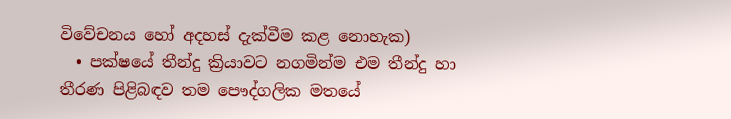විවේචනය හෝ අදහස් දැක්වීම කළ නොහැක)
  • පක්ෂයේ තීන්දු ක්‍රියාවට නගමින්ම එම තීන්දු හා තීරණ පිළිබඳව තම පෞද්ගලික මතයේ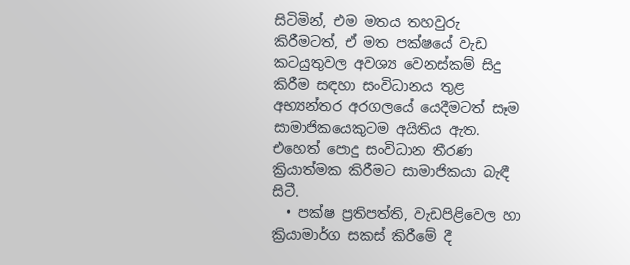සිටිමින්, එම මතය තහවුරු කිරීමටත්, ඒ මත පක්ෂයේ වැඩ කටයුතුවල අවශ්‍ය වෙනස්කම් සිදු කිරීම සඳහා සංවිධානය තුළ අභ්‍යන්තර අරගලයේ යෙදීමටත් සෑම සාමාජිකයෙකුටම අයිතිය ඇත. එහෙත් පොදු සංවිධාන තීරණ ක්‍රියාත්මක කිරීමට සාමාජිකයා බැඳී සිටී.
  • පක්ෂ ප්‍රතිපත්ති, වැඩපිළිවෙල හා ක්‍රියාමාර්ග සකස් කිරීමේ දී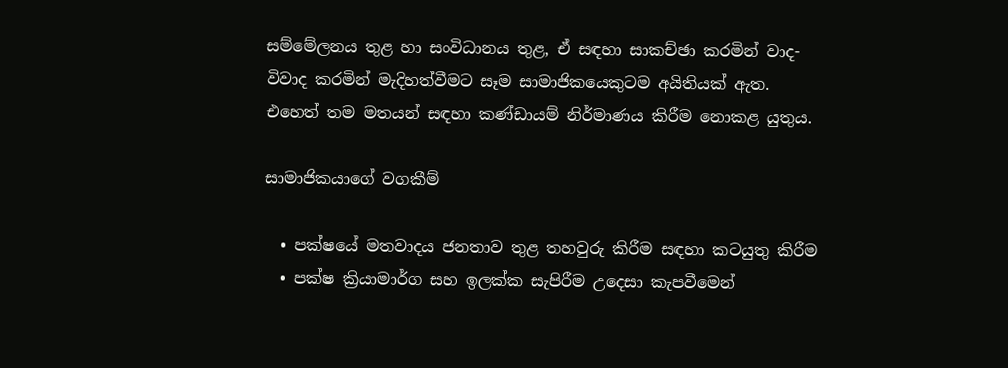සම්මේලනය තුළ හා සංවිධානය තුළ, ඒ සඳහා සාකච්ඡා කරමින් වාද-විවාද කරමින් මැදිහත්වීමට සෑම සාමාජිකයෙකුටම අයිතියක් ඇත. එහෙත් තම මතයන් සඳහා කණ්ඩායම් නිර්මාණය කිරීම නොකළ යුතුය.

සාමාජිකයාගේ වගකීම්

  • පක්ෂයේ මතවාදය ජනතාව තුළ තහවුරු කිරීම සඳහා කටයුතු කිරීම
  • පක්ෂ ක්‍රියාමාර්ග සහ ඉලක්ක සැපිරීම උදෙසා කැපවීමෙන්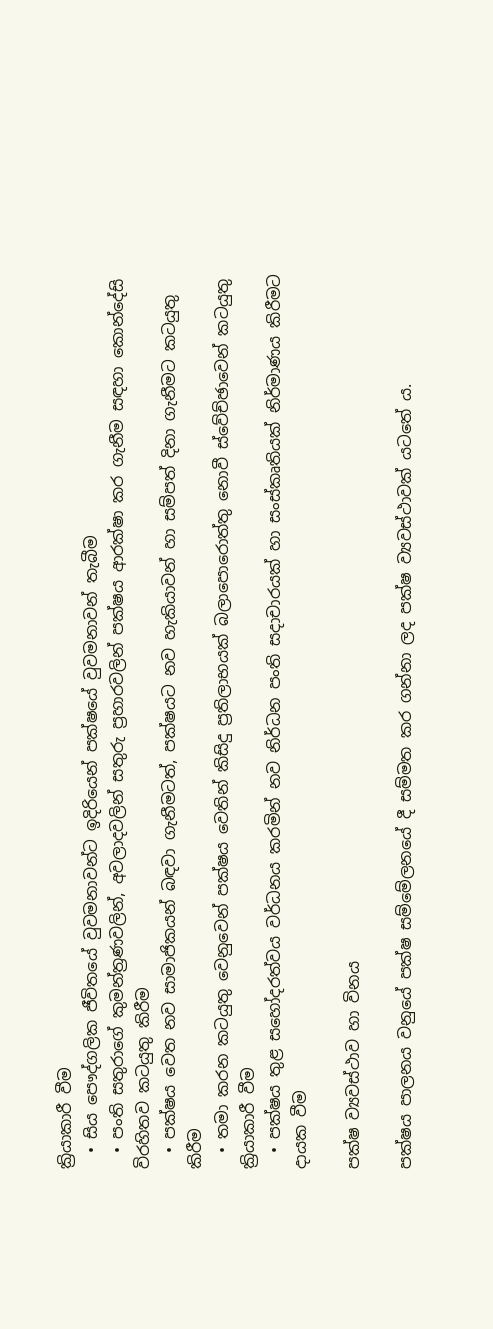ක්‍රියාකාරී වීම
  • සිය පෞද්ගලික ජීවිතයේ වුවමනාවන්ට ඉදිරියෙන් පක්ෂයේ වුවමනාවන් තැබීම
  • පංති සතුරාගේ කුමන්ත්‍රණවලින්, අවලාදවලින් සතුරු ප්‍රහාරවලින් පක්ෂය ආරක්ෂා කර ගැනීම සඳහා කොන්දේසි විරහිතව කටයුතු කිරීම
  • පක්ෂය වෙත නව සාමාජිකයන් බඳවා ගැනීමටත්, පක්ෂයට නව හැකියාවන් හා සම්පත් දිනා ගැනීමට කටයුතු කිරීම
  • තමා කරන කටයුතු වෙනුවෙන් පක්ෂය වෙතින් කිසිදු ප්‍රතිලාභයක් බලාපොරොත්තු නොවී ස්වේච්ඡාවෙන් කටයුතු ක්‍රියාකාරී වීම
  • පක්ෂය තුළ සහෝදරත්වය වර්ධනය කරමින් නව නිර්ධන පංති සදාචාරයක් හා සංස්කෘතියක් නිර්මාණය කිරීමට දායක වීම

පක්ෂ ව්‍යවස්ථාව හා විනය

පක්ෂය පාලනය වනුයේ පක්ෂ සම්මේලනයේ දී සම්මත කර ගන්නා ලද පක්ෂ ව්‍යවස්ථාවක් යටතේ ය.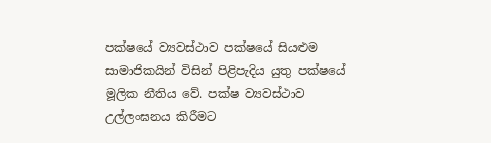පක්ෂයේ ව්‍යවස්ථාව පක්ෂයේ සියළුම සාමාජිකයින් විසින් පිළිපැදිය යුතු පක්ෂයේ මූලික නීතිය වේ. පක්ෂ ව්‍යවස්ථාව උල්ලංඝනය කිරීමට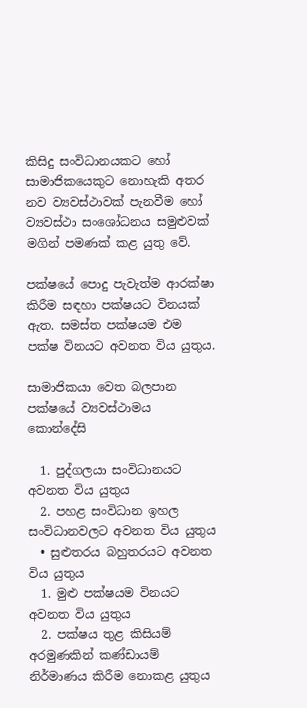කිසිදු සංවිධානයකට හෝ සාමාජිකයෙකුට නොහැකි අතර නව ව්‍යවස්ථාවක් පැනවීම හෝ ව්‍යවස්ථා සංශෝධනය සමුළුවක් මගින් පමණක් කළ යුතු වේ.

පක්ෂයේ පොදු පැවැත්ම ආරක්ෂා කිරීම සඳහා පක්ෂයට විනයක් ඇත. සමස්ත පක්ෂයම එම පක්ෂ විනයට අවනත විය යුතුය.

සාමාජිකයා වෙත බලපාන පක්ෂයේ ව්‍යවස්ථාමය කොන්දේසි

  1. පුද්ගලයා සංවිධානයට අවනත විය යුතුය
  2. පහළ සංවිධාන ඉහල සංවිධානවලට අවනත විය යුතුය
  • සුළුතරය බහුතරයට අවනත විය යුතුය
  1. මුළු පක්ෂයම විනයට අවනත විය යුතුය
  2. පක්ෂය තුළ කිසියම් අරමුණකින් කණ්ඩායම් නිර්මාණය කිරීම නොකළ යුතුය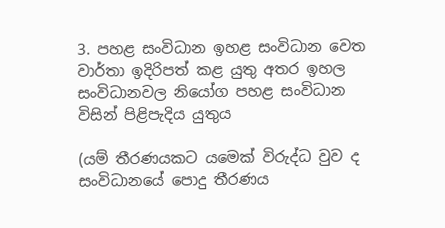3. පහළ සංවිධාන ඉහළ සංවිධාන වෙත වාර්තා ඉදිරිපත් කළ යුතු අතර ඉහල සංවිධානවල නියෝග පහළ සංවිධාන විසින් පිළිපැදිය යුතුය

(යම් තීරණයකට යමෙක් විරුද්ධ වුව ද සංවිධානයේ පොදු තීරණය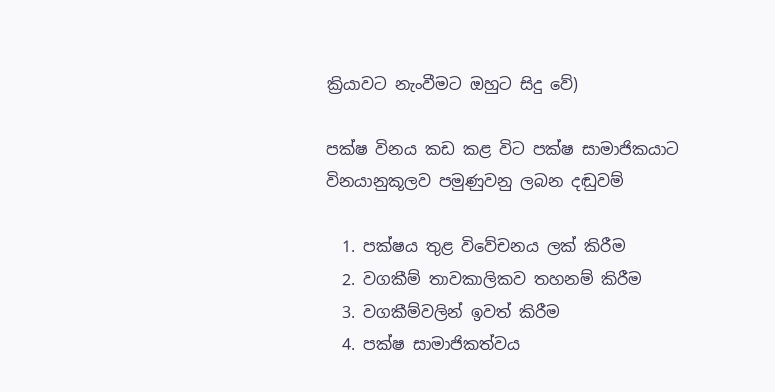ක්‍රියාවට නැංවීමට ඔහුට සිදු වේ)

පක්ෂ විනය කඩ කළ විට පක්ෂ සාමාජිකයාට විනයානුකූලව පමුණුවනු ලබන දඬුවම්

  1. පක්ෂය තුළ විවේචනය ලක් කිරීම
  2. වගකීම් තාවකාලිකව තහනම් කිරීම
  3. වගකීම්වලින් ඉවත් කිරීම
  4. පක්ෂ සාමාජිකත්වය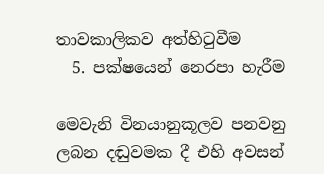තාවකාලිකව අත්හිටුවීම
  5. පක්ෂයෙන් නෙරපා හැරීම

මෙවැනි විනයානුකූලව පනවනු ලබන දඬුවමක දී එහි අවසන්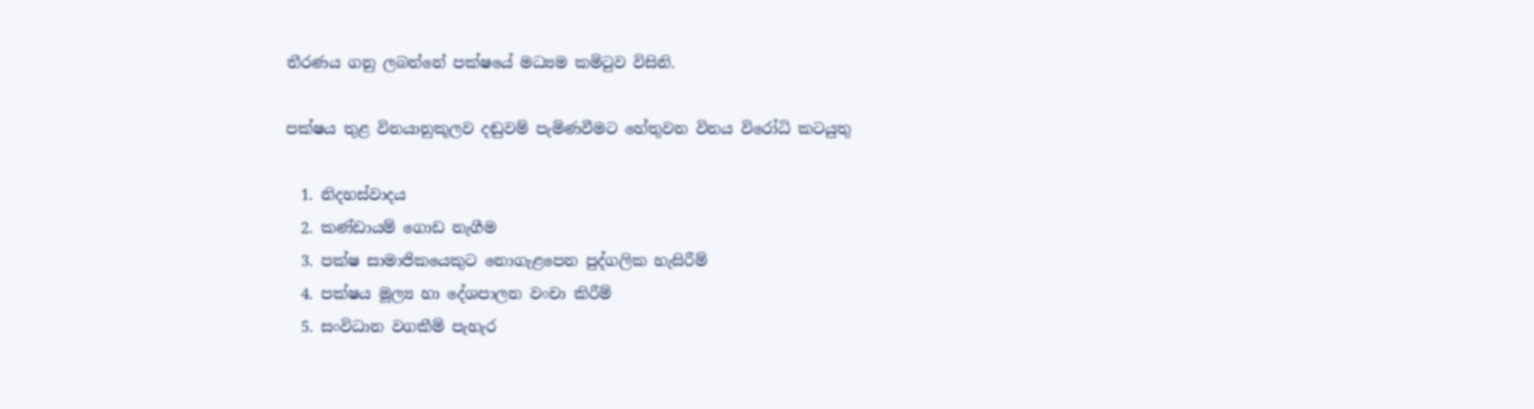තීරණය ගනු ලබන්නේ පක්ෂයේ මධ්‍යම කමිටුව විසිනි.

පක්ෂය තුළ විනයානුකූලව දඬුවම් පැමිණවීමට හේතුවන විනය විරෝධි කටයුතු

  1. නිදහස්වාදය
  2. කණ්ඩායම් ගොඩ නැගීම
  3. පක්ෂ සාමාජිකයෙකුට නොගැළපෙන පුද්ගලික හැසිරීම්
  4. පක්ෂය මූල්‍ය හා දේශපාලන වංචා කිරීම්
  5. සංවිධාන වගකීම් පැහැර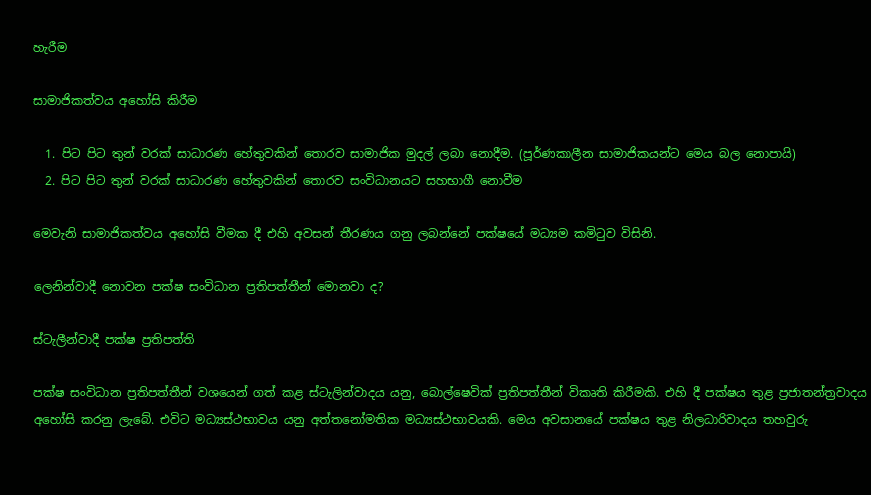හැරීම

සාමාජිකත්වය අහෝසි කිරීම

  1. පිට පිට තුන් වරක් සාධාරණ හේතුවකින් තොරව සාමාජික මුදල් ලබා නොදීම. (පූර්ණකාලීන සාමාජිකයන්ට මෙය බල නොපායි)
  2. පිට පිට තුන් වරක් සාධාරණ හේතුවකින් තොරව සංවිධානයට සහභාගී නොවීම

මෙවැනි සාමාජිකත්වය අහෝසි වීමක දී එහි අවසන් තීරණය ගනු ලබන්නේ පක්ෂයේ මධ්‍යම කමිටුව විසිනි.

ලෙනින්වාදී නොවන පක්ෂ සංවිධාන ප්‍රතිපත්තීන් මොනවා ද?

ස්ටැලීන්වාදී පක්ෂ ප්‍රතිපත්ති

පක්ෂ සංවිධාන ප්‍රතිපත්තීන් වශයෙන් ගත් කළ ස්ටැලින්වාදය යනු, බොල්ෂෙවික් ප්‍රතිපත්තීන් විකෘති කිරීමකි. එහි දී පක්ෂය තුළ ප්‍රජාතන්ත්‍රවාදය අහෝසි කරනු ලැබේ. එවිට මධ්‍යස්ථභාවය යනු අත්තනෝමතික මධ්‍යස්ථභාවයකි. මෙය අවසානයේ පක්ෂය තුළ නිලධාරිවාදය තහවුරු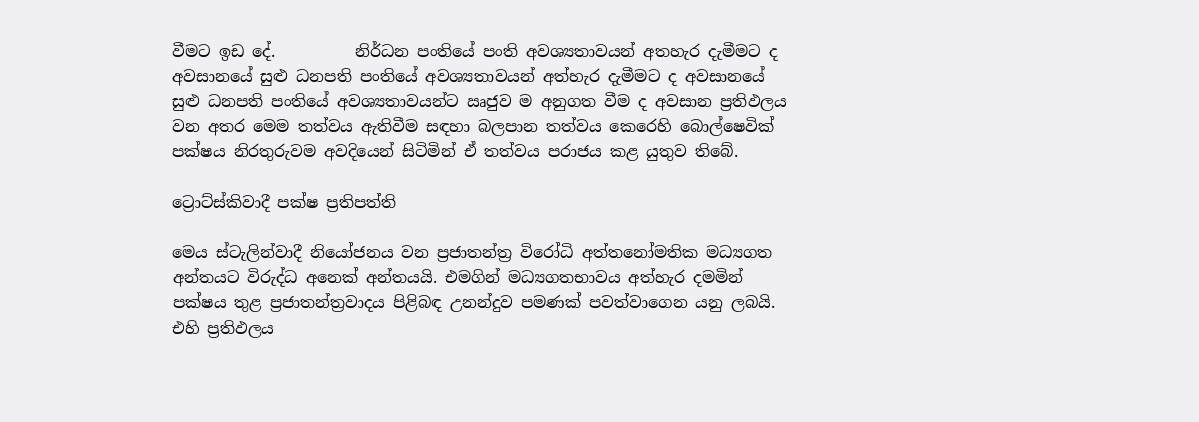වීමට ඉඩ දේ.          නිර්ධන පංතියේ පංති අවශ්‍යතාවයන් අතහැර දැමීමට ද අවසානයේ සුළු ධනපති පංතියේ අවශ්‍යතාවයන් අත්හැර දැමීමට ද අවසානයේ සුළු ධනපති පංතියේ අවශ්‍යතාවයන්ට ඍජුව ම අනුගත වීම ද අවසාන ප්‍රතිඵලය වන අතර මෙම තත්වය ඇතිවීම සඳහා බලපාන තත්වය කෙරෙහි බොල්ෂෙවික් පක්ෂය නිරතුරුවම අවදියෙන් සිටිමින් ඒ තත්වය පරාජය කළ යුතුව තිබේ.

ට්‍රොට්ස්කිවාදී පක්ෂ ප්‍රතිපත්ති

මෙය ස්ටැලින්වාදී නියෝජනය වන ප්‍රජාතන්ත්‍ර විරෝධි අත්තනෝමතික මධ්‍යගත අන්තයට විරුද්ධ අනෙක් අන්තයයි. එමගින් මධ්‍යගතභාවය අත්හැර දමමින් පක්ෂය තුළ ප්‍රජාතන්ත්‍රවාදය පිළිබඳ උනන්දුව පමණක් පවත්වාගෙන යනු ලබයි. එහි ප්‍රතිඵලය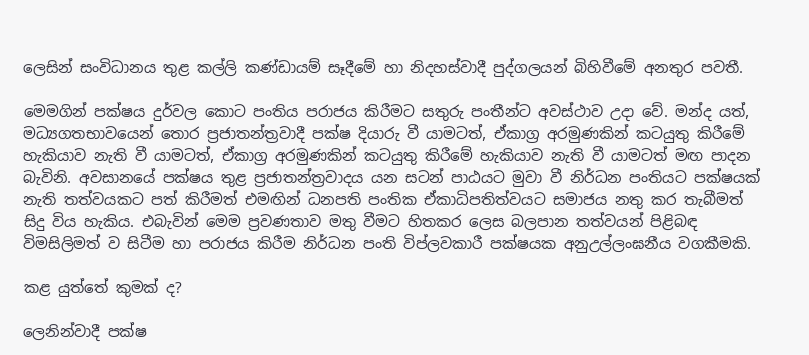ලෙසින් සංවිධානය තුළ කල්ලි කණ්ඩායම් සෑදීමේ හා නිදහස්වාදී පුද්ගලයන් බිහිවීමේ අනතුර පවතී.

මෙමගින් පක්ෂය දුර්වල කොට පංතිය පරාජය කිරීමට සතුරු පංතීන්ට අවස්ථාව උදා වේ. මන්ද යත්, මධ්‍යගතභාවයෙන් තොර ප්‍රජාතන්ත්‍රවාදී පක්ෂ දියාරු වී යාමටත්, ඒකාග්‍ර අරමුණකින් කටයුතු කිරීමේ හැකියාව නැති වී යාමටත්, ඒකාග්‍ර අරමුණකින් කටයුතු කිරීමේ හැකියාව නැති වී යාමටත් මඟ පාදන බැවිනි. අවසානයේ පක්ෂය තුළ ප්‍රජාතන්ත්‍රවාදය යන සටන් පාඨයට මුවා වී නිර්ධන පංතියට පක්ෂයක් නැති තත්වයකට පත් කිරීමත් එමඟින් ධනපති පංතික ඒකාධිපතිත්වයට සමාජය නතු කර තැබීමත් සිදු විය හැකිය. එබැවින් මෙම ප්‍රවණතාව මතු වීමට හිතකර ලෙස බලපාන තත්වයන් පිළිබඳ විමසිලිමත් ව සිටීම හා පරාජය කිරීම නිර්ධන පංති විප්ලවකාරී පක්ෂයක අනුඋල්ලංඝනීය වගකීමකි.

කළ යුත්තේ කුමක් ද?

ලෙනින්වාදී පක්ෂ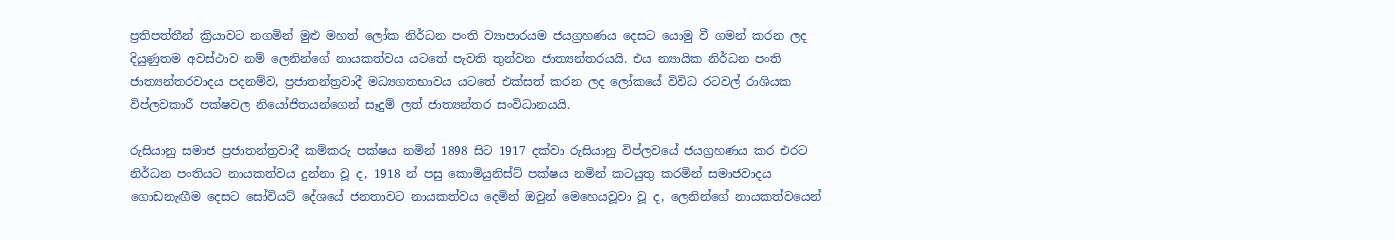ප්‍රතිපත්තීන් ක්‍රියාවට නගමින් මුළු මහත් ලෝක නිර්ධන පංති ව්‍යාපාරයම ජයග්‍රහණය දෙසට යොමු වී ගමන් කරන ලද දියුණුතම අවස්ථාව නම් ලෙනින්ගේ නායකත්වය යටතේ පැවති තුන්වන ජාත්‍යන්තරයයි. එය න්‍යායික නිර්ධන පංති ජාත්‍යන්තරවාදය පදනම්ව, ප්‍රජාතන්ත්‍රවාදී මධ්‍යගතභාවය යටතේ එක්සත් කරන ලද ලෝකයේ විවිධ රටවල් රාශියක විප්ලවකාරී පක්ෂවල නියෝජිතයන්ගෙන් සෑදුම් ලත් ජාත්‍යන්තර සංවිධානයයි.

රුසියානු සමාජ ප්‍රජාතන්ත්‍රවාදී කම්කරු පක්ෂය නමින් 1898 සිට 1917 දක්වා රුසියානු විප්ලවයේ ජයග්‍රහණය කර එරට නිර්ධන පංතියට නායකත්වය දුන්නා වූ ද, 1918 න් පසු කොමියුනිස්ට් පක්ෂය නමින් කටයුතු කරමින් සමාජවාදය ගොඩනැඟීම දෙසට සෝවියට් දේශයේ ජනතාවට නායකත්වය දෙමින් ඔවුන් මෙහෙයවූවා වූ ද, ලෙනින්ගේ නායකත්වයෙන්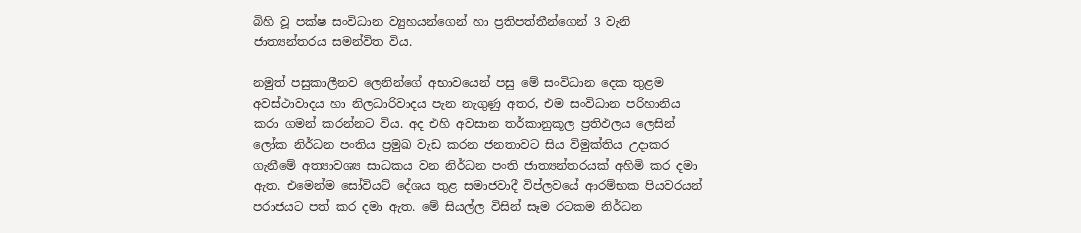බිහි වූ පක්ෂ සංවිධාන ව්‍යුහයන්ගෙන් හා ප්‍රතිපත්තීන්ගෙන් 3 වැනි ජාත්‍යන්තරය සමන්විත විය.

නමුත් පසුකාලීනව ලෙනින්ගේ අභාවයෙන් පසු මේ සංවිධාන දෙක තුළම අවස්ථාවාදය හා නිලධාරිවාදය පැන නැගුණු අතර, එම සංවිධාන පරිහානිය කරා ගමන් කරන්නට විය. අද එහි අවසාන තර්කානුකූල ප්‍රතිඵලය ලෙසින් ලෝක නිර්ධන පංතිය ප්‍රමුඛ වැඩ කරන ජනතාවට සිය විමුක්තිය උදාකර ගැනීමේ අත්‍යාවශ්‍ය සාධකය වන නිර්ධන පංති ජාත්‍යන්තරයක් අහිමි කර දමා ඇත. එමෙන්ම සෝවියට් දේශය තුළ සමාජවාදී විප්ලවයේ ආරම්භක පියවරයන් පරාජයට පත් කර දමා ඇත. මේ සියල්ල විසින් සෑම රටකම නිර්ධන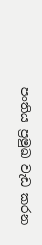පංතිය ප්‍රමුඛ වැඩ කරන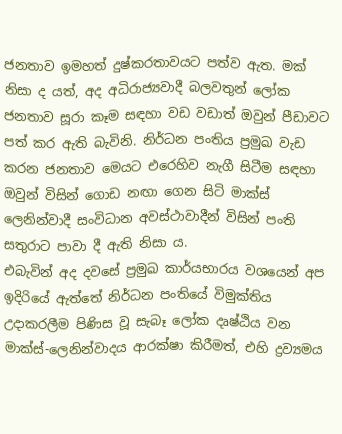ජනතාව ඉමහත් දුෂ්කරතාවයට පත්ව ඇත. මක් නිසා ද යත්, අද අධිරාජ්‍යවාදී බලවතුන් ලෝක ජනතාව සූරා කෑම සඳහා වඩ වඩාත් ඔවුන් පීඩාවට පත් කර ඇති බැවිනි. නිර්ධන පංතිය ප්‍රමුඛ වැඩ කරන ජනතාව මෙයට එරෙහිව නැගී සිටීම සඳහා ඔවුන් විසින් ගොඩ නඟා ගෙන සිටි මාක්ස් ලෙනින්වාදී සංවිධාන අවස්ථාවාදීන් විසින් පංති සතුරාට පාවා දී ඇති නිසා ය.
එබැවින් අද දවසේ ප්‍රමුඛ කාර්යභාරය වශයෙන් අප ඉදිරියේ ඇත්තේ නිර්ධන පංතියේ විමුක්තිය උදාකරලීම පිණිස වූ සැබෑ ලෝක දෘෂ්ඨිය වන මාක්ස්-ලෙනින්වාදය ආරක්ෂා කිරීමත්, එහි ද්‍රව්‍යමය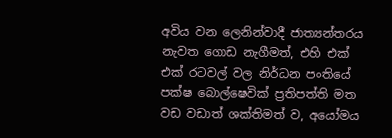අවිය වන ලෙනින්වාදී ජාත්‍යන්තරය නැවත ගොඩ නැගීමත්, එහි එක් එක් රටවල් වල නිර්ධන පංතියේ පක්ෂ බොල්ෂෙවික් ප්‍රතිපත්ති මත වඩ වඩාත් ශක්තිමත් ව, අයෝමය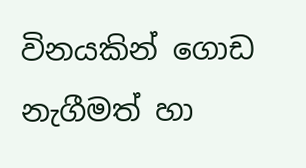විනයකින් ගොඩ නැගීමත් හා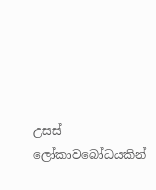උසස් ලෝකාවබෝධයකින්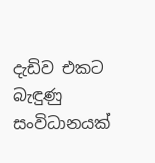දැඩිව එකට බැඳුණු සංවිධානයක්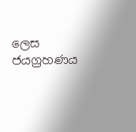ලෙස ජයග්‍රහණය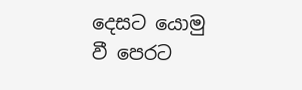දෙසට යොමු වී පෙරට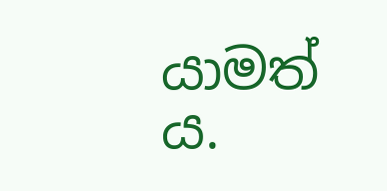යාමත් ය.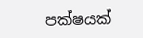පක්ෂයක්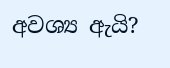අවශ්‍ය ඇයි?